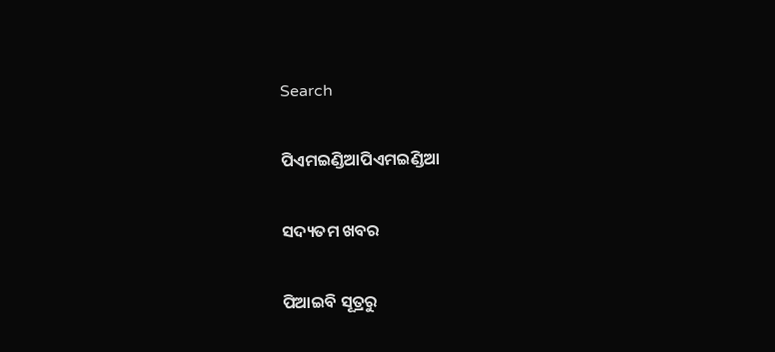Search

ପିଏମଇଣ୍ଡିଆପିଏମଇଣ୍ଡିଆ

ସଦ୍ୟତମ ଖବର

ପିଆଇବି ସୂତ୍ରରୁ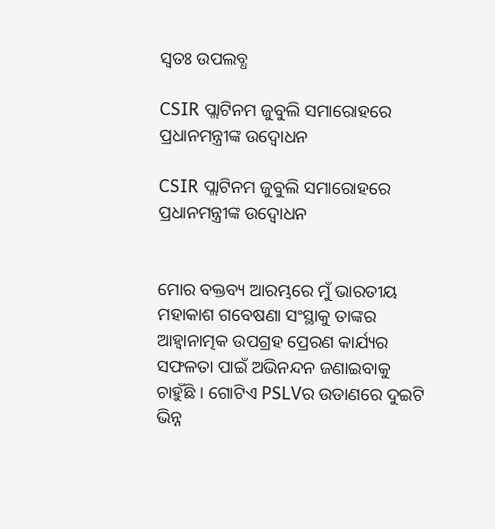ସ୍ବତଃ ଉପଲବ୍ଧ

CSIR ପ୍ଲାଟିନମ ଜୁବୁଲି ସମାରୋହରେ ପ୍ରଧାନମନ୍ତ୍ରୀଙ୍କ ଉଦ୍ବୋଧନ

CSIR ପ୍ଲାଟିନମ ଜୁବୁଲି ସମାରୋହରେ ପ୍ରଧାନମନ୍ତ୍ରୀଙ୍କ ଉଦ୍ବୋଧନ


ମୋର ବକ୍ତବ୍ୟ ଆରମ୍ଭରେ ମୁଁ ଭାରତୀୟ ମହାକାଶ ଗବେଷଣା ସଂସ୍ଥାକୁ ତାଙ୍କର ଆହ୍ୱାନାତ୍ମକ ଉପଗ୍ରହ ପ୍ରେରଣ କାର୍ଯ୍ୟର ସଫଳତା ପାଇଁ ଅଭିନନ୍ଦନ ଜଣାଇବାକୁ ଚାହୁଁଛି । ଗୋଟିଏ PSLVର ଉଡାଣରେ ଦୁଇଟି ଭିନ୍ନ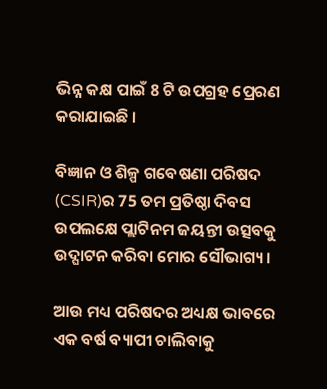ଭିନ୍ନ କକ୍ଷ ପାଇଁ 8 ଟି ଉପଗ୍ରହ ପ୍ରେରଣ କରାଯାଇଛି ।

ବିଜ୍ଞାନ ଓ ଶିଳ୍ପ ଗବେଷଣା ପରିଷଦ (CSIR)ର 75 ତମ ପ୍ରତିଷ୍ଠା ଦିବସ ଉପଲକ୍ଷେ ପ୍ଲାଟିନମ ଜୟନ୍ତୀ ଉତ୍ସବକୁ ଉଦ୍ଘାଟନ କରିବା ମୋର ସୌଭାଗ୍ୟ ।

ଆଉ ମଧ୍ୟ ପରିଷଦର ଅଧ୍ୟକ୍ଷ ଭାବରେ ଏକ ବର୍ଷ ବ୍ୟାପୀ ଚାଲିବାକୁ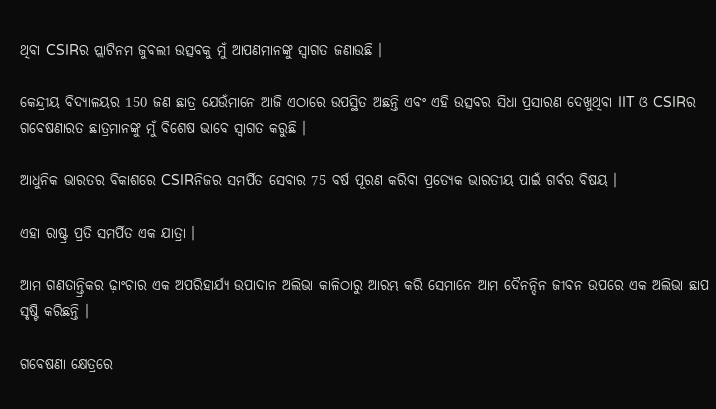ଥିବା CSIRର ପ୍ଲାଟିନମ ଜୁବଲୀ ଉତ୍ସବକୁ ମୁଁ ଆପଣମାନଙ୍କୁ ସ୍ୱାଗତ ଜଣାଉଛି ।

କେନ୍ଦ୍ରୀୟ ବିଦ୍ୟାଳୟର 150 ଜଣ ଛାତ୍ର ଯେଉଁମାନେ ଆଜି ଏଠାରେ ଉପସ୍ଥିତ ଅଛନ୍ତି ଏବଂ ଏହି ଉତ୍ସବର ସିଧା ପ୍ରସାରଣ ଦେଖୁଥିବା IIT ଓ CSIRର ଗବେଷଣାରତ ଛାତ୍ରମାନଙ୍କୁ ମୁଁ ବିଶେଷ ଭାବେ ସ୍ୱାଗତ କରୁଛି ।

ଆଧୁନିକ ଭାରତର ବିକାଶରେ CSIRନିଜର ସମର୍ପିତ ସେବାର 75 ବର୍ଷ ପୂରଣ କରିବା ପ୍ରତ୍ୟେକ ଭାରତୀୟ ପାଇଁ ଗର୍ବର ବିଷୟ ।

ଏହା ରାଷ୍ଟ୍ର ପ୍ରତି ସମର୍ପିତ ଏକ ଯାତ୍ରା ।

ଆମ ଗଣତାନ୍ତ୍ରିକର ଢ଼ାଂଚାର ଏକ ଅପରିହାର୍ଯ୍ୟ ଉପାଦାନ ଅଲିଭା କାଳିଠାରୁ ଆରମ୍ଭ କରି ସେମାନେ ଆମ ଦୈନନ୍ଦିନ ଜୀବନ ଉପରେ ଏକ ଅଲିଭା ଛାପ ସୃଷ୍ଟି କରିଛନ୍ତି ।

ଗବେଷଣା କ୍ଷେତ୍ରରେ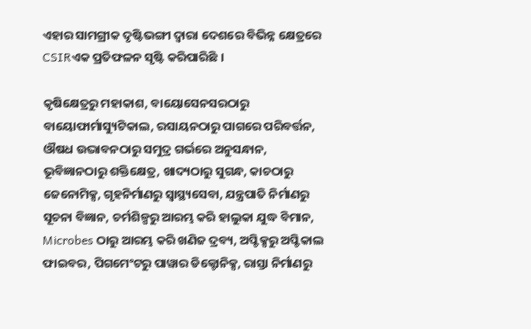ଏହାର ସାମଗ୍ରୀକ ଦୃଷ୍ଟିଭଙ୍ଗୀ ଦ୍ୱାରା ଦେଶରେ ବିଭିନ୍ନ କ୍ଷେତ୍ରରେ CSIRଏକ ପ୍ରତିଫଳନ ସୃଷ୍ଟି କରିପାରିଛି ।

କୃଷିକ୍ଷେତ୍ରରୁ ମହାକାଶ, ବାୟୋସେନସରଠାରୁ ବାୟୋଫାର୍ମାସ୍ୟୁଟିକାଲ, ରସାୟନଠାରୁ ପାଗରେ ପରିବର୍ତ୍ତନ, ଔଷଧ ଉଦ୍ଭାବନଠାରୁ ସମୁଦ୍ର ଗର୍ଭରେ ଅନୁସନ୍ଧାନ, ଭୂବିଜ୍ଞାନଠାରୁ ଶକ୍ତିକ୍ଷେତ୍ର, ଖାଦ୍ୟଠାରୁ ସୁଗନ୍ଧ, କାଚଠାରୁ ଜେନୋମିକ୍ସ, ଗୃହନିର୍ମାଣରୁ ସ୍ୱାସ୍ଥ୍ୟସେବା, ଯନ୍ତ୍ରପାତି ନିର୍ମାଣରୁ ସୂଚନା ବିଜ୍ଞାନ, ଚର୍ମଶିଳ୍ପରୁ ଆରମ୍ଭ କରି ହାଲୁକା ଯୁଦ୍ଧ ବିମାନ, Microbes ଠାରୁ ଆରମ୍ଭ କରି ଖଣିଜ ଦ୍ରବ୍ୟ, ଅପ୍ଟିକ୍ସରୁ ଅପ୍ଟିକାଲ ଫାଇବର, ପିଗମେଂଟରୁ ପାୱାର ଡିକ୍ଟୋନିକ୍ସ, ରାସ୍ତା ନିର୍ମାଣରୁ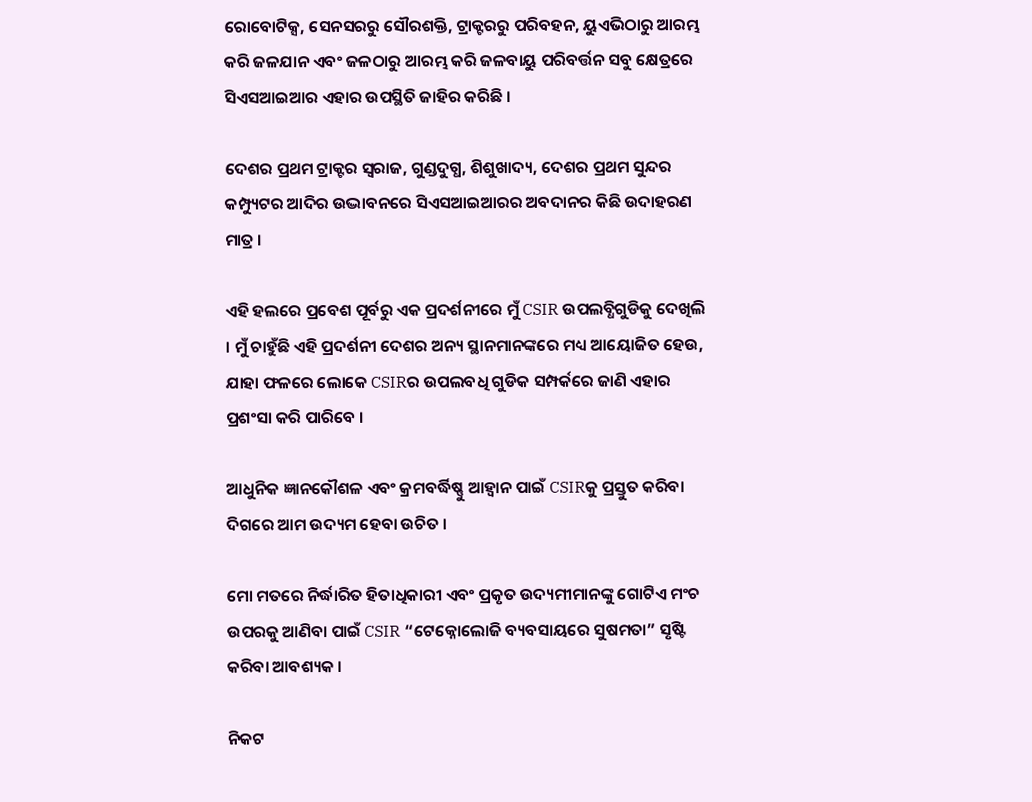ରୋବୋଟିକ୍ସ, ସେନସରରୁ ସୌରଶକ୍ତି, ଟ୍ରାକ୍ଟରରୁ ପରିବହନ, ୟୁଏଭିଠାରୁ ଆରମ୍ଭ କରି ଜଳଯାନ ଏବଂ ଜଳଠାରୁ ଆରମ୍ଭ କରି ଜଳବାୟୁ ପରିବର୍ତ୍ତନ ସବୁ କ୍ଷେତ୍ରରେ ସିଏସଆଇଆର ଏହାର ଉପସ୍ଥିତି ଜାହିର କରିଛି ।

ଦେଶର ପ୍ରଥମ ଟ୍ରାକ୍ଟର ସ୍ୱରାଜ, ଗୁଣ୍ଡଦୁଗ୍ଧ, ଶିଶୁଖାଦ୍ୟ, ଦେଶର ପ୍ରଥମ ସୁନ୍ଦର କମ୍ପ୍ୟୁଟର ଆଦିର ଉଦ୍ଭାବନରେ ସିଏସଆଇଆରର ଅବଦାନର କିଛି ଉଦାହରଣ ମାତ୍ର ।

ଏହି ହଲରେ ପ୍ରବେଶ ପୂର୍ବରୁ ଏକ ପ୍ରଦର୍ଶନୀରେ ମୁଁ CSIR ଉପଲବ୍ଧିଗୁଡିକୁ ଦେଖିଲି । ମୁଁ ଚାହୁଁଛି ଏହି ପ୍ରଦର୍ଶନୀ ଦେଶର ଅନ୍ୟ ସ୍ଥାନମାନଙ୍କରେ ମଧ୍ୟ ଆୟୋଜିତ ହେଉ, ଯାହା ଫଳରେ ଲୋକେ CSIRର ଉପଲବଧି ଗୁଡିକ ସମ୍ପର୍କରେ ଜାଣି ଏହାର ପ୍ରଶଂସା କରି ପାରିବେ ।

ଆଧୁନିକ ଜ୍ଞାନକୌଶଳ ଏବଂ କ୍ରମବର୍ଦ୍ଧିଷ୍ଣୁ ଆହ୍ୱାନ ପାଇଁ CSIRକୁ ପ୍ରସ୍ତୁତ କରିବା ଦିଗରେ ଆମ ଉଦ୍ୟମ ହେବା ଉଚିତ ।

ମୋ ମତରେ ନିର୍ଦ୍ଧାରିତ ହିତାଧିକାରୀ ଏବଂ ପ୍ରକୃତ ଉଦ୍ୟମୀମାନଙ୍କୁ ଗୋଟିଏ ମଂଚ ଉପରକୁ ଆଣିବା ପାଇଁ CSIR “ଟେକ୍ନୋଲୋଜି ବ୍ୟବସାୟରେ ସୁଷମତା” ସୃଷ୍ଟି କରିବା ଆବଶ୍ୟକ ।

ନିକଟ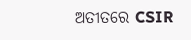ଅତୀତରେ CSIR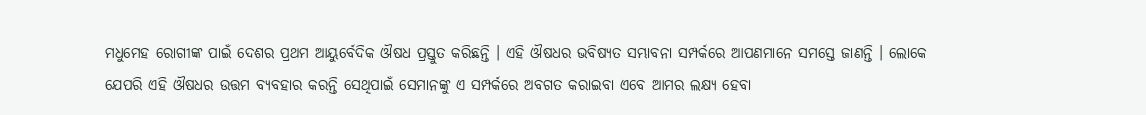ମଧୁମେହ ରୋଗୀଙ୍କ ପାଇଁ ଦେଶର ପ୍ରଥମ ଆୟୁର୍ବେଦିକ ଔଷଧ ପ୍ରସ୍ତୁତ କରିଛନ୍ତି । ଏହି ଔଷଧର ଭବିଷ୍ୟତ ସମ୍ଭାବନା ସମ୍ପର୍କରେ ଆପଣମାନେ ସମସ୍ତେ ଜାଣନ୍ତି । ଲୋକେ ଯେପରି ଏହି ଔଷଧର ଉତ୍ତମ ବ୍ୟବହାର କରନ୍ତି ସେଥିପାଇଁ ସେମାନଙ୍କୁ ଏ ସମ୍ପର୍କରେ ଅବଗତ କରାଇବା ଏବେ ଆମର ଲକ୍ଷ୍ୟ ହେବା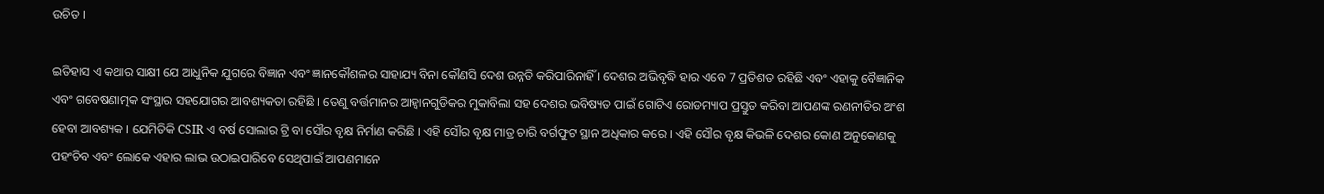ଉଚିତ ।

ଇତିହାସ ଏ କଥାର ସାକ୍ଷୀ ଯେ ଆଧୁନିକ ଯୁଗରେ ବିଜ୍ଞାନ ଏବଂ ଜ୍ଞାନକୌଶଳର ସାହାଯ୍ୟ ବିନା କୌଣସି ଦେଶ ଉନ୍ନତି କରିପାରିନାହିଁ । ଦେଶର ଅଭିବୃଦ୍ଧି ହାର ଏବେ 7 ପ୍ରତିଶତ ରହିଛି ଏବଂ ଏହାକୁ ବୈଜ୍ଞାନିକ ଏବଂ ଗବେଷଣାତ୍ମକ ସଂସ୍ଥାର ସହଯୋଗର ଆବଶ୍ୟକତା ରହିଛି । ତେଣୁ ବର୍ତ୍ତମାନର ଆହ୍ୱାନଗୁଡିକର ମୁକାବିଲା ସହ ଦେଶର ଭବିଷ୍ୟତ ପାଇଁ ଗୋଟିଏ ରୋଡମ୍ୟାପ ପ୍ରସ୍ତୁତ କରିବା ଆପଣଙ୍କ ରଣନୀତିର ଅଂଶ ହେବା ଆବଶ୍ୟକ । ଯେମିତିକି CSIR ଏ ବର୍ଷ ସୋଲାର ଟ୍ରି ବା ସୌର ବୃକ୍ଷ ନିର୍ମାଣ କରିଛି । ଏହି ସୌର ବୃକ୍ଷ ମାତ୍ର ଚାରି ବର୍ଗଫୁଟ ସ୍ଥାନ ଅଧିକାର କରେ । ଏହି ସୌର ବୃକ୍ଷ କିଭଳି ଦେଶର କୋଣ ଅନୁକୋଣକୁ ପହଂଚିବ ଏବଂ ଲୋକେ ଏହାର ଲାଭ ଉଠାଇପାରିବେ ସେଥିପାଇଁ ଆପଣମାନେ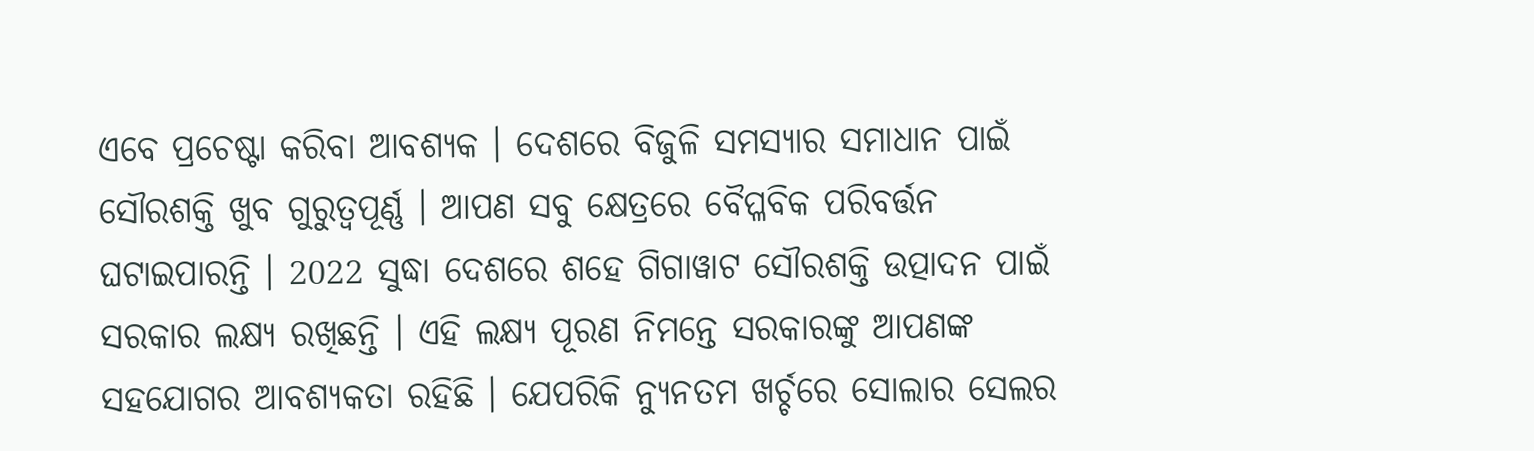ଏବେ ପ୍ରଚେଷ୍ଟା କରିବା ଆବଶ୍ୟକ । ଦେଶରେ ବିଜୁଳି ସମସ୍ୟାର ସମାଧାନ ପାଇଁ ସୌରଶକ୍ତି ଖୁବ ଗୁରୁତ୍ୱପୂର୍ଣ୍ଣ । ଆପଣ ସବୁ କ୍ଷେତ୍ରରେ ବୈପ୍ଳବିକ ପରିବର୍ତ୍ତନ ଘଟାଇପାରନ୍ତି । 2022 ସୁଦ୍ଧା ଦେଶରେ ଶହେ ଗିଗାୱାଟ ସୌରଶକ୍ତି ଉତ୍ପାଦନ ପାଇଁ ସରକାର ଲକ୍ଷ୍ୟ ରଖିଛନ୍ତି । ଏହି ଲକ୍ଷ୍ୟ ପୂରଣ ନିମନ୍ତେ ସରକାରଙ୍କୁ ଆପଣଙ୍କ ସହଯୋଗର ଆବଶ୍ୟକତା ରହିଛି । ଯେପରିକି ନ୍ୟୁନତମ ଖର୍ଚ୍ଚରେ ସୋଲାର ସେଲର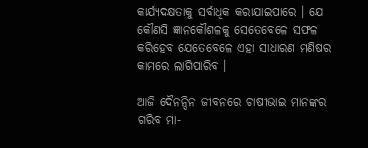କାର୍ଯ୍ୟଦକ୍ଷତାକୁ ସର୍ବାଧିକ କରାଯାଇପାରେ । ଯେ କୌଣସି ଜ୍ଞାନକୌଶଳକୁ ସେତେବେଳେ ସଫଳ କରିହେବ ଯେତେବେଳେ ଏହା ସାଧାରଣ ମଣିଷର କାମରେ ଲାଗିପାରିବ ।

ଆଜି ଦୈନନ୍ଦିନ ଜୀବନରେ ଚାଷୀଭାଇ ମାନଙ୍କର ଗରିବ ମା-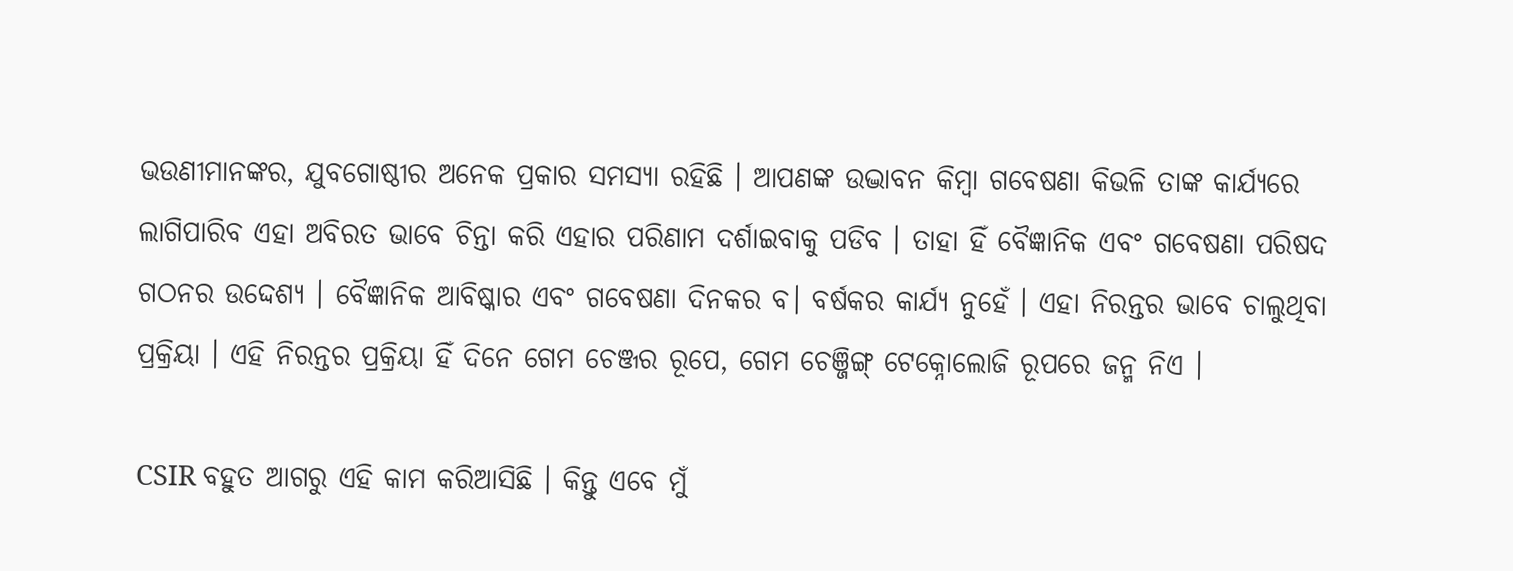ଭଉଣୀମାନଙ୍କର, ଯୁବଗୋଷ୍ଠୀର ଅନେକ ପ୍ରକାର ସମସ୍ୟା ରହିଛି । ଆପଣଙ୍କ ଉଦ୍ଭାବନ କିମ୍ବା ଗବେଷଣା କିଭଳି ତାଙ୍କ କାର୍ଯ୍ୟରେ ଲାଗିପାରିବ ଏହା ଅବିରତ ଭାବେ ଚିନ୍ତା କରି ଏହାର ପରିଣାମ ଦର୍ଶାଇବାକୁ ପଡିବ । ତାହା ହିଁ ବୈଜ୍ଞାନିକ ଏବଂ ଗବେଷଣା ପରିଷଦ ଗଠନର ଉଦ୍ଦେଶ୍ୟ । ବୈଜ୍ଞାନିକ ଆବିଷ୍କାର ଏବଂ ଗବେଷଣା ଦିନକର ବ। ବର୍ଷକର କାର୍ଯ୍ୟ ନୁହେଁ । ଏହା ନିରନ୍ତର ଭାବେ ଚାଲୁଥିବା ପ୍ରକ୍ରିୟା । ଏହି ନିରନ୍ତର ପ୍ରକ୍ରିୟା ହିଁ ଦିନେ ଗେମ ଚେଞ୍ଜର ରୂପେ, ଗେମ ଚେଞ୍ଜିଙ୍ଗ୍ ଟେକ୍ନୋଲୋଜି ରୂପରେ ଜନ୍ମ ନିଏ ।

CSIR ବହୁତ ଆଗରୁ ଏହି କାମ କରିଆସିଛି । କିନ୍ତୁ ଏବେ ମୁଁ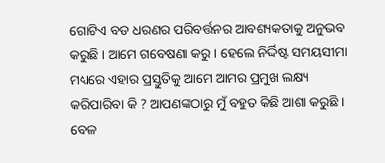ଗୋଟିଏ ବଡ ଧରଣର ପରିବର୍ତ୍ତନର ଆବଶ୍ୟକତାକୁ ଅନୁଭବ କରୁଛି । ଆମେ ଗବେଷଣା କରୁ । ହେଲେ ନିର୍ଦ୍ଦିଷ୍ଟ ସମୟସୀମା ମଧ୍ୟରେ ଏହାର ପ୍ରସ୍ତୁତିକୁ ଆମେ ଆମର ପ୍ରମୁଖ ଲକ୍ଷ୍ୟ କରିପାରିବା କି ? ଆପଣଙ୍କଠାରୁ ମୁଁ ବହୁତ କିଛି ଆଶା କରୁଛି । ବେଳ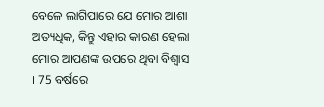ବେଳେ ଲାଗିପାରେ ଯେ ମୋର ଆଶା ଅତ୍ୟଧିକ, କିନ୍ତୁ ଏହାର କାରଣ ହେଲା ମୋର ଆପଣଙ୍କ ଉପରେ ଥିବା ବିଶ୍ୱାସ । 75 ବର୍ଷରେ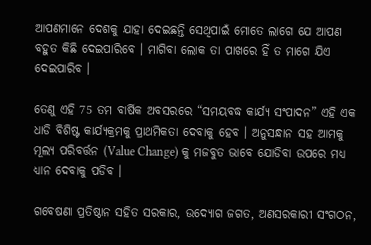ଆପଣମାନେ ଦେଶକୁ ଯାହା ଦେଇଛନ୍ତି ସେଥିପାଇଁ ମୋତେ ଲାଗେ ଯେ ଆପଣ ବହୁତ କିଛି ଦେଇପାରିବେ । ମାଗିବା ଲୋକ ତା ପାଖରେ ହିଁ ତ ମାଗେ ଯିଏ ଦେଇପାରିବ ।

ତେଣୁ ଏହି 75 ତମ ବାର୍ଷିକ ଅବସରରେ “ସମୟବଦ୍ଧ କାର୍ଯ୍ୟ ସଂପାଦନ” ଏହି ଏକ ଧାଡି ବିଶିଷ୍ଟ କାର୍ଯ୍ୟକ୍ରମକୁ ପ୍ରାଥମିକତା ଦେବାକୁ ହେବ । ଅନୁସନ୍ଧାନ ସହ ଆମକୁ ମୂଲ୍ୟ ପରିବର୍ତ୍ତନ (Value Change) କୁ ମଜବୁତ ଭାବେ ଯୋଡିବା ଉପରେ ମଧ୍ୟ ଧ୍ୟାନ ଦେବାକୁ ପଡିବ ।

ଗବେଷଣା ପ୍ରତିଷ୍ଠାନ ସହିତ ସରକାର, ଉଦ୍ୟୋଗ ଜଗତ, ଅଣସରକାରୀ ସଂଗଠନ,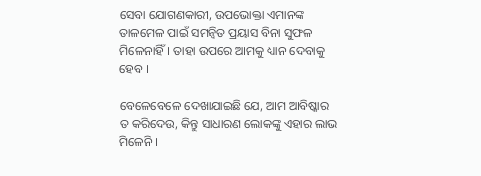ସେବା ଯୋଗଣକାରୀ, ଉପଭୋକ୍ତା ଏମାନଙ୍କ ତାଳମେଳ ପାଇଁ ସମନ୍ଵିତ ପ୍ରୟାସ ବିନା ସୁଫଳ ମିଳେନାହିଁ। ତାହା ଉପରେ ଆମକୁ ଧ୍ୟାନ ଦେବାକୁ ହେବ ।

ବେଳେବେଳେ ଦେଖାଯାଇଛି ଯେ, ଆମ ଆବିଷ୍କାର ତ କରିଦେଉ, କିନ୍ତୁ ସାଧାରଣ ଲୋକଙ୍କୁ ଏହାର ଲାଭ ମିଳେନି ।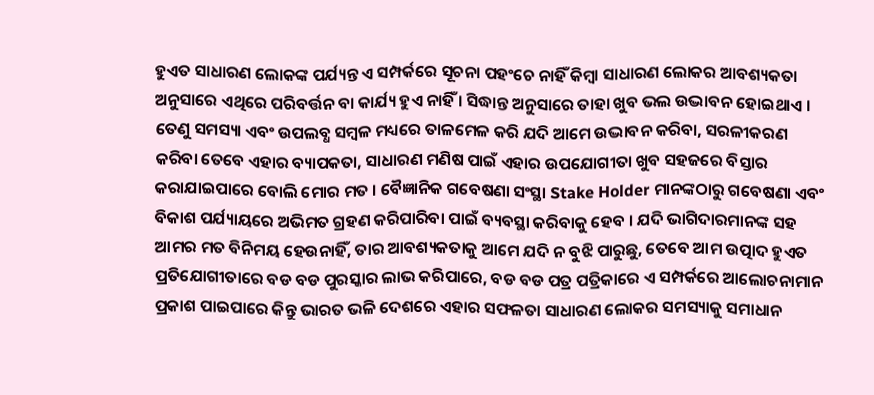ହୁଏତ ସାଧାରଣ ଲୋକଙ୍କ ପର୍ଯ୍ୟନ୍ତ ଏ ସମ୍ପର୍କରେ ସୂଚନା ପହଂଚେ ନାହିଁ କିମ୍ବା ସାଧାରଣ ଲୋକର ଆବଶ୍ୟକତା ଅନୁସାରେ ଏଥିରେ ପରିବର୍ତ୍ତନ ବା କାର୍ଯ୍ୟ ହୁଏ ନାହିଁ । ସିଦ୍ଧାନ୍ତ ଅନୁସାରେ ତାହା ଖୁବ ଭଲ ଉଦ୍ଭାବନ ହୋଇଥାଏ । ତେଣୁ ସମସ୍ୟା ଏବଂ ଉପଲବ୍ଧ ସମ୍ବଳ ମଧ୍ୟରେ ତାଳମେଳ କରି ଯଦି ଆମେ ଉଦ୍ଭାବନ କରିବା, ସରଳୀକରଣ କରିବା ତେବେ ଏହାର ବ୍ୟାପକତା, ସାଧାରଣ ମଣିଷ ପାଇଁ ଏହାର ଉପଯୋଗୀତା ଖୁବ ସହଜରେ ବିସ୍ତାର କରାଯାଇପାରେ ବୋଲି ମୋର ମତ । ବୈଜ୍ଞାନିକ ଗବେଷଣା ସଂସ୍ଥା Stake Holder ମାନଙ୍କଠାରୁ ଗବେଷଣା ଏବଂ ବିକାଶ ପର୍ଯ୍ୟାୟରେ ଅଭିମତ ଗ୍ରହଣ କରିପାରିବା ପାଇଁ ବ୍ୟବସ୍ଥା କରିବାକୁ ହେବ । ଯଦି ଭାଗିଦାରମାନଙ୍କ ସହ ଆମର ମତ ବିନିମୟ ହେଉନାହିଁ, ତାର ଆବଶ୍ୟକତାକୁ ଆମେ ଯଦି ନ ବୁଝି ପାରୁଛୁ, ତେବେ ଆମ ଉତ୍ପାଦ ହୁଏତ ପ୍ରତିଯୋଗୀତାରେ ବଡ ବଡ ପୁରସ୍କାର ଲାଭ କରିପାରେ, ବଡ ବଡ ପତ୍ର ପତ୍ରିକାରେ ଏ ସମ୍ପର୍କରେ ଆଲୋଚନାମାନ ପ୍ରକାଶ ପାଇପାରେ କିନ୍ତୁ ଭାରତ ଭଳି ଦେଶରେ ଏହାର ସଫଳତା ସାଧାରଣ ଲୋକର ସମସ୍ୟାକୁ ସମାଧାନ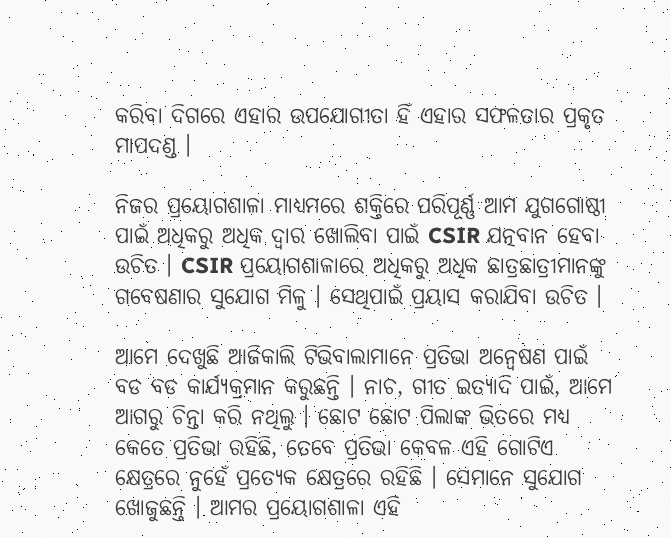କରିବା ଦିଗରେ ଏହାର ଉପଯୋଗୀତା ହିଁ ଏହାର ସଫଳତାର ପ୍ରକୃତ ମାପଦଣ୍ଡ ।

ନିଜର ପ୍ରୟୋଗଶାଳା ମାଧ୍ୟମରେ ଶକ୍ତିରେ ପରିପୂର୍ଣ୍ଣ ଆମ ଯୁଗଗୋଷ୍ଠୀ ପାଇଁ ଅଧିକରୁ ଅଧିକ ଦ୍ୱାର ଖୋଲିବା ପାଇଁ CSIR ଯତ୍ନବାନ ହେବା ଉଚିତ । CSIR ପ୍ରୟୋଗଶାଳାରେ ଅଧିକରୁ ଅଧିକ ଛାତ୍ରଛାତ୍ରୀମାନଙ୍କୁ ଗବେଷଣାର ସୁଯୋଗ ମିଳୁ । ସେଥିପାଇଁ ପ୍ରୟାସ କରାଯିବା ଉଚିତ ।

ଆମେ ଦେଖୁଛି ଆଜିକାଲି ଟିଭିବାଲାମାନେ ପ୍ରତିଭା ଅନ୍ଵେଷଣ ପାଇଁ ବଡ ବଡ କାର୍ଯ୍ୟକ୍ରମାନ କରୁଛନ୍ତି । ନାଚ, ଗୀତ ଇତ୍ୟାଦି ପାଇଁ, ଆମେ ଆଗରୁ ଚିନ୍ତା କରି ନଥିଲୁ । ଛୋଟ ଛୋଟ ପିଲାଙ୍କ ଭିତରେ ମଧ୍ୟ କେତେ ପ୍ରତିଭା ରହିଛି, ତେବେ ପ୍ରତିଭା କେବଳ ଏହି ଗୋଟିଏ କ୍ଷେତ୍ରରେ ନୁହେଁ ପ୍ରତ୍ୟେକ କ୍ଷେତ୍ରରେ ରହିଛି । ସେମାନେ ସୁଯୋଗ ଖୋଜୁଛନ୍ତି । ଆମର ପ୍ରୟୋଗଶାଳା ଏହି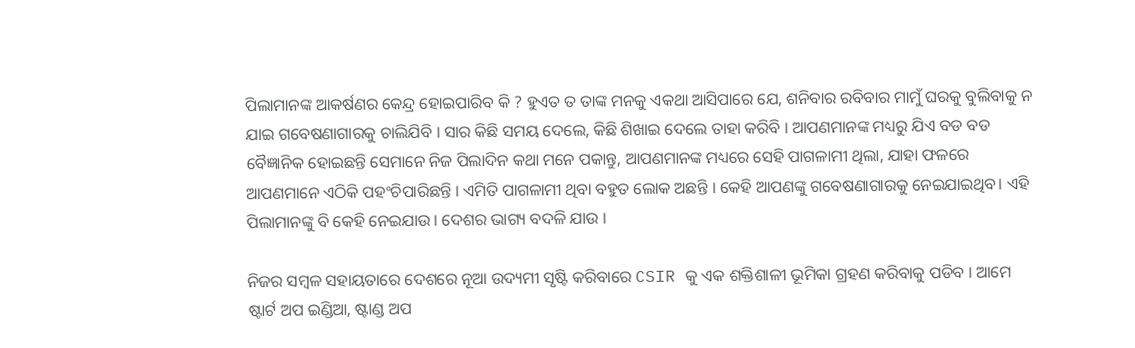ପିଲାମାନଙ୍କ ଆକର୍ଷଣର କେନ୍ଦ୍ର ହୋଇପାରିବ କି ? ହୁଏତ ତ ତାଙ୍କ ମନକୁ ଏକଥା ଆସିପାରେ ଯେ, ଶନିବାର ରବିବାର ମାମୁଁ ଘରକୁ ବୁଲିବାକୁ ନ ଯାଇ ଗବେଷଣାଗାରକୁ ଚାଲିଯିବି । ସାର କିଛି ସମୟ ଦେଲେ, କିଛି ଶିଖାଇ ଦେଲେ ତାହା କରିବି । ଆପଣମାନଙ୍କ ମଧ୍ୟରୁ ଯିଏ ବଡ ବଡ ବୈଜ୍ଞାନିକ ହୋଇଛନ୍ତି ସେମାନେ ନିଜ ପିଲାଦିନ କଥା ମନେ ପକାନ୍ତୁ, ଆପଣମାନଙ୍କ ମଧ୍ୟରେ ସେହି ପାଗଳାମୀ ଥିଲା, ଯାହା ଫଳରେ ଆପଣମାନେ ଏଠିକି ପହଂଚିପାରିଛନ୍ତି । ଏମିତି ପାଗଳାମୀ ଥିବା ବହୁତ ଲୋକ ଅଛନ୍ତି । କେହି ଆପଣଙ୍କୁ ଗବେଷଣାଗାରକୁ ନେଇଯାଇଥିବ। ଏହି ପିଲାମାନଙ୍କୁ ବି କେହି ନେଇଯାଉ । ଦେଶର ଭାଗ୍ୟ ବଦଳି ଯାଉ ।

ନିଜର ସମ୍ବଳ ସହାୟତାରେ ଦେଶରେ ନୂଆ ଉଦ୍ୟମୀ ସୃଷ୍ଟି କରିବାରେ CSIR କୁ ଏକ ଶକ୍ତିଶାଳୀ ଭୂମିକା ଗ୍ରହଣ କରିବାକୁ ପଡିବ । ଆମେ ଷ୍ଟାର୍ଟ ଅପ ଇଣ୍ଡିଆ, ଷ୍ଟାଣ୍ଡ ଅପ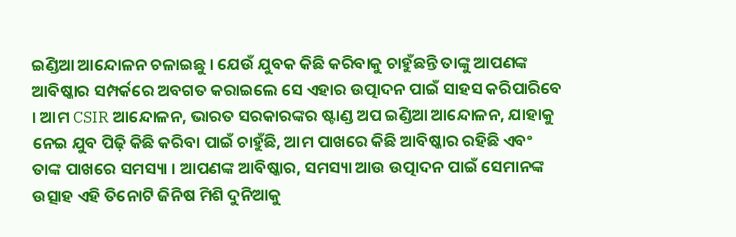ଇଣ୍ଡିଆ ଆନ୍ଦୋଳନ ଚଳାଇଛୁ । ଯେଉଁ ଯୁବକ କିଛି କରିବାକୁ ଚାହୁଁଛନ୍ତି ତାଙ୍କୁ ଆପଣଙ୍କ ଆବିଷ୍କାର ସମ୍ପର୍କରେ ଅବଗତ କରାଇଲେ ସେ ଏହାର ଉତ୍ପାଦନ ପାଇଁ ସାହସ କରିପାରିବେ । ଆମ CSIR ଆନ୍ଦୋଳନ, ଭାରତ ସରକାରଙ୍କର ଷ୍ଟାଣ୍ଡ ଅପ ଇଣ୍ଡିଆ ଆନ୍ଦୋଳନ, ଯାହାକୁ ନେଇ ଯୁବ ପିଢ଼ି କିଛି କରିବା ପାଇଁ ଚାହୁଁଛି, ଆମ ପାଖରେ କିଛି ଆବିଷ୍କାର ରହିଛି ଏବଂ ତାଙ୍କ ପାଖରେ ସମସ୍ୟା । ଆପଣଙ୍କ ଆବିଷ୍କାର, ସମସ୍ୟା ଆଉ ଉତ୍ପାଦନ ପାଇଁ ସେମାନଙ୍କ ଉତ୍ସାହ ଏହି ତିନୋଟି ଜିନିଷ ମିଶି ଦୁନିଆକୁ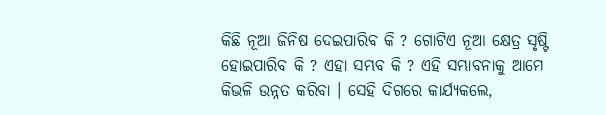କିଛି ନୂଆ ଜିନିଷ ଦେଇପାରିବ କି ? ଗୋଟିଏ ନୂଆ କ୍ଷେତ୍ର ସୃଷ୍ଟି ହୋଇପାରିବ କି ? ଏହା ସମ୍ଭବ କି ? ଏହି ସମ୍ଭାବନାକୁ ଆମେ କିଭଳି ଉନ୍ନତ କରିବା । ସେହି ଦିଗରେ କାର୍ଯ୍ୟକଲେ,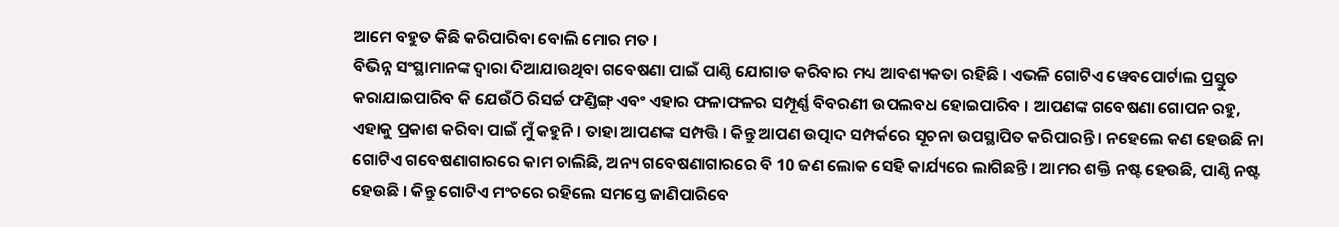ଆମେ ବହୁତ କିଛି କରିପାରିବା ବୋଲି ମୋର ମତ ।
ବିଭିନ୍ନ ସଂସ୍ଥାମାନଙ୍କ ଦ୍ୱାରା ଦିଆଯାଉଥିବା ଗବେଷଣା ପାଇଁ ପାଣ୍ଠି ଯୋଗାଡ କରିବାର ମଧ୍ୟ ଆବଶ୍ୟକତା ରହିଛି । ଏଭଳି ଗୋଟିଏ ୱେବପୋର୍ଟାଲ ପ୍ରସ୍ତୁତ କରାଯାଇପାରିବ କି ଯେଉଁଠି ରିସର୍ଚ୍ଚ ଫଣ୍ଡିଙ୍ଗ୍ ଏବଂ ଏହାର ଫଳାଫଳର ସମ୍ପୂର୍ଣ୍ଣ ବିବରଣୀ ଉପଲବଧ ହୋଇପାରିବ । ଆପଣଙ୍କ ଗବେଷଣା ଗୋପନ ରହୁ, ଏହାକୁ ପ୍ରକାଶ କରିବା ପାଇଁ ମୁଁ କହୁନି । ତାହା ଆପଣଙ୍କ ସମ୍ପତ୍ତି । କିନ୍ତୁ ଆପଣ ଉତ୍ପାଦ ସମ୍ପର୍କରେ ସୂଚନା ଉପସ୍ଥାପିତ କରିପାରନ୍ତି । ନହେଲେ କଣ ହେଉଛି ନା ଗୋଟିଏ ଗବେଷଣାଗାରରେ କାମ ଚାଲିଛି, ଅନ୍ୟ ଗବେଷଣାଗାରରେ ବି 10 ଜଣ ଲୋକ ସେହି କାର୍ଯ୍ୟରେ ଲାଗିଛନ୍ତି । ଆମର ଶକ୍ତି ନଷ୍ଟ ହେଉଛି, ପାଣ୍ଠି ନଷ୍ଟ ହେଉଛି । କିନ୍ତୁ ଗୋଟିଏ ମଂଚରେ ରହିଲେ ସମସ୍ତେ ଜାଣିପାରିବେ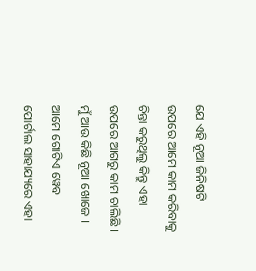ଯେ ଏହି ନୂଆ ଜିନିଷଟି ଉପରେ ଆମେ କାମ କରିବାକୁ ଚିନ୍ତା କରୁଥିଲୁ କିନ୍ତୁ ଏହା ଉପରେ ଆଗରୁ କାମ ଚାଲିଛି । ମୁଁ ଆଉ କିଛି ନୂଆ ଖୋଜେ । ଆମେ ଗୋଟିଏ ୱେବ ପୋର୍ଟାଲ ସାହାଯ୍ୟରେ ଏହା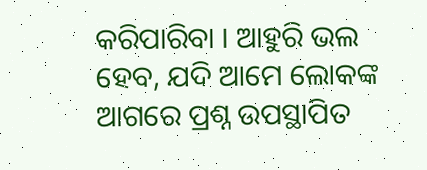କରିପାରିବା । ଆହୁରି ଭଲ ହେବ, ଯଦି ଆମେ ଲୋକଙ୍କ ଆଗରେ ପ୍ରଶ୍ନ ଉପସ୍ଥାପିତ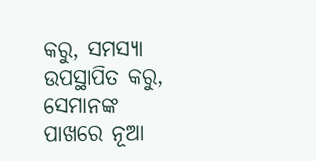କରୁ, ସମସ୍ୟା ଉପସ୍ଥାପିତ କରୁ, ସେମାନଙ୍କ ପାଖରେ ନୂଆ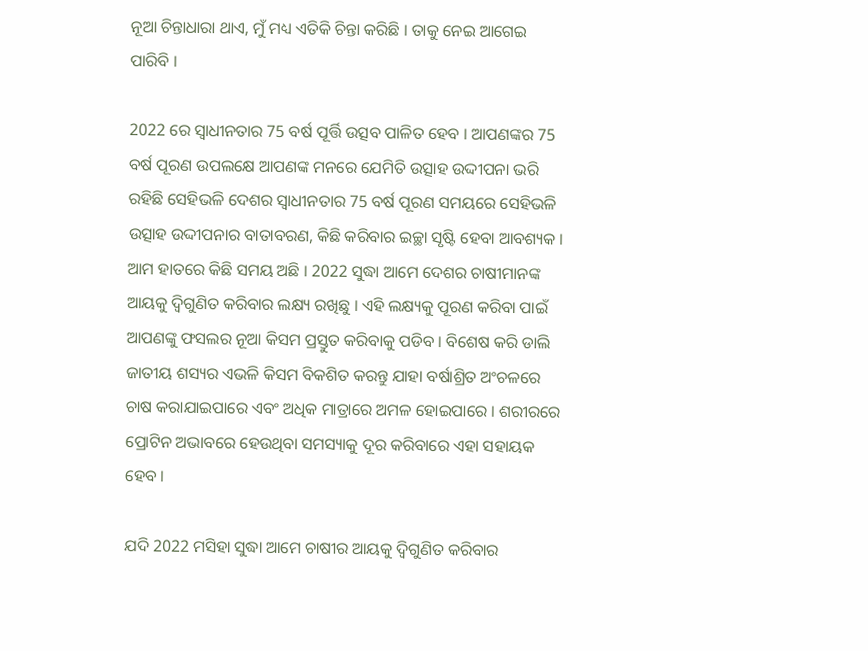ନୂଆ ଚିନ୍ତାଧାରା ଥାଏ, ମୁଁ ମଧ୍ୟ ଏତିକି ଚିନ୍ତା କରିଛି । ତାକୁ ନେଇ ଆଗେଇ ପାରିବି ।

2022 ରେ ସ୍ୱାଧୀନତାର 75 ବର୍ଷ ପୂର୍ତ୍ତି ଉତ୍ସବ ପାଳିତ ହେବ । ଆପଣଙ୍କର 75 ବର୍ଷ ପୂରଣ ଉପଲକ୍ଷେ ଆପଣଙ୍କ ମନରେ ଯେମିତି ଉତ୍ସାହ ଉଦ୍ଦୀପନା ଭରି ରହିଛି ସେହିଭଳି ଦେଶର ସ୍ୱାଧୀନତାର 75 ବର୍ଷ ପୂରଣ ସମୟରେ ସେହିଭଳି ଉତ୍ସାହ ଉଦ୍ଦୀପନାର ବାତାବରଣ, କିଛି କରିବାର ଇଚ୍ଛା ସୃଷ୍ଟି ହେବା ଆବଶ୍ୟକ । ଆମ ହାତରେ କିଛି ସମୟ ଅଛି । 2022 ସୁଦ୍ଧା ଆମେ ଦେଶର ଚାଷୀମାନଙ୍କ ଆୟକୁ ଦ୍ୱିଗୁଣିତ କରିବାର ଲକ୍ଷ୍ୟ ରଖିଛୁ । ଏହି ଲକ୍ଷ୍ୟକୁ ପୂରଣ କରିବା ପାଇଁ ଆପଣଙ୍କୁ ଫସଲର ନୂଆ କିସମ ପ୍ରସ୍ତୁତ କରିବାକୁ ପଡିବ । ବିଶେଷ କରି ଡାଲି ଜାତୀୟ ଶସ୍ୟର ଏଭଳି କିସମ ବିକଶିତ କରନ୍ତୁ ଯାହା ବର୍ଷାଶ୍ରିତ ଅଂଚଳରେ ଚାଷ କରାଯାଇପାରେ ଏବଂ ଅଧିକ ମାତ୍ରାରେ ଅମଳ ହୋଇପାରେ । ଶରୀରରେ ପ୍ରୋଟିନ ଅଭାବରେ ହେଉଥିବା ସମସ୍ୟାକୁ ଦୂର କରିବାରେ ଏହା ସହାୟକ ହେବ ।

ଯଦି 2022 ମସିହା ସୁଦ୍ଧା ଆମେ ଚାଷୀର ଆୟକୁ ଦ୍ୱିଗୁଣିତ କରିବାର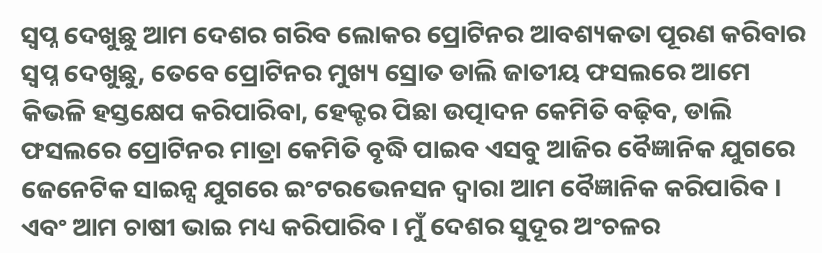ସ୍ୱପ୍ନ ଦେଖୁଛୁ ଆମ ଦେଶର ଗରିବ ଲୋକର ପ୍ରୋଟିନର ଆବଶ୍ୟକତା ପୂରଣ କରିବାର ସ୍ୱପ୍ନ ଦେଖୁଛୁ, ତେବେ ପ୍ରୋଟିନର ମୁଖ୍ୟ ସ୍ରୋତ ଡାଲି ଜାତୀୟ ଫସଲରେ ଆମେ କିଭଳି ହସ୍ତକ୍ଷେପ କରିପାରିବା, ହେକ୍ଟର ପିଛା ଉତ୍ପାଦନ କେମିତି ବଢ଼ିବ, ଡାଲି ଫସଲରେ ପ୍ରୋଟିନର ମାତ୍ରା କେମିତି ବୃଦ୍ଧି ପାଇବ ଏସବୁ ଆଜିର ବୈଜ୍ଞାନିକ ଯୁଗରେ ଜେନେଟିକ ସାଇନ୍ସ ଯୁଗରେ ଇଂଟରଭେନସନ ଦ୍ୱାରା ଆମ ବୈଜ୍ଞାନିକ କରିପାରିବ । ଏବଂ ଆମ ଚାଷୀ ଭାଇ ମଧ୍ୟ କରିପାରିବ । ମୁଁ ଦେଶର ସୁଦୂର ଅଂଚଳର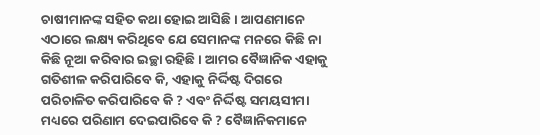ଚାଷୀମାନଙ୍କ ସହିତ କଥା ହୋଇ ଆସିଛି । ଆପଣମାନେ ଏଠାରେ ଲକ୍ଷ୍ୟ କରିଥିବେ ଯେ ସେମାନଙ୍କ ମନରେ କିଛି ନା କିଛି ନୂଆ କରିବାର ଇଚ୍ଛା ରହିଛି । ଆମର ବୈଜ୍ଞାନିକ ଏହାକୁ ଗତିଶୀଳ କରିପାରିବେ କି, ଏହାକୁ ନିର୍ଦ୍ଦିଷ୍ଟ ଦିଗରେ ପରିଚାଳିତ କରିପାରିବେ କି ? ଏବଂ ନିର୍ଦ୍ଦିଷ୍ଟ ସମୟସୀମା ମଧ୍ୟରେ ପରିଣାମ ଦେଇପାରିବେ କି ? ବୈଜ୍ଞାନିକମାନେ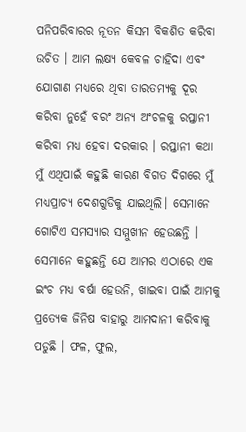ପନିପରିବାରର ନୂତନ କିସମ ବିକଶିତ କରିବା ଉଚିତ । ଆମ ଲକ୍ଷ୍ୟ କେବଳ ଚାହିଦା ଏବଂ ଯୋଗାଣ ମଧ୍ୟରେ ଥିବା ତାରତମ୍ୟକୁ ଦୂର କରିବା ନୁହେଁ ବରଂ ଅନ୍ୟ ଅଂଚଳକୁ ରପ୍ତାନୀ କରିବା ମଧ୍ୟ ହେବା ଦରକାର । ରପ୍ତାନୀ କଥା ମୁଁ ଏଥିପାଇଁ କହୁଛି କାରଣ ବିଗତ ଦିଗରେ ମୁଁ ମଧ୍ୟପ୍ରାଚ୍ୟ ଦେଶଗୁଡିକୁ ଯାଇଥିଲି। ସେମାନେ ଗୋଟିଏ ସମସ୍ୟାର ସମ୍ମୁଖୀନ ହେଉଛନ୍ତି । ସେମାନେ କହୁଛନ୍ତି ଯେ ଆମର ଏଠାରେ ଏକ ଇଂଚ ମଧ୍ୟ ବର୍ଷା ହେଉନି, ଖାଇବା ପାଇଁ ଆମକୁ ପ୍ରତ୍ୟେକ ଜିନିଷ ବାହାରୁ ଆମଦାନୀ କରିବାକୁ ପଡୁଛି । ଫଳ, ଫୁଲ,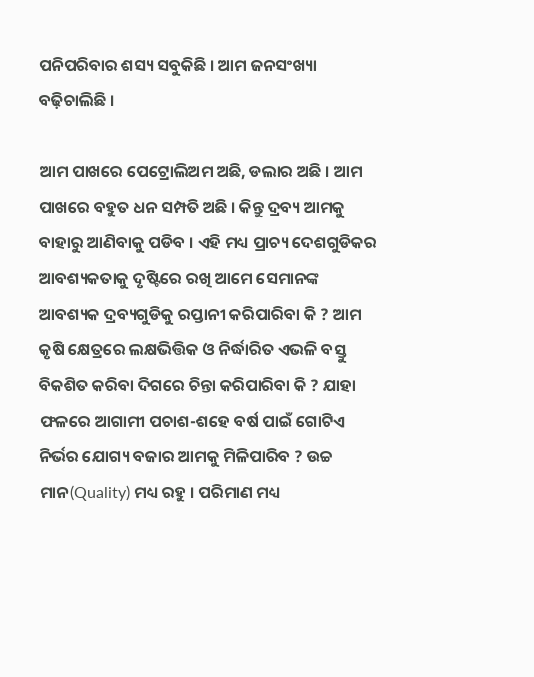ପନିପରିବାର ଶସ୍ୟ ସବୁକିଛି । ଆମ ଜନସଂଖ୍ୟା ବଢ଼ିଚାଲିଛି ।

ଆମ ପାଖରେ ପେଟ୍ରୋଲିଅମ ଅଛି, ଡଲାର ଅଛି । ଆମ ପାଖରେ ବହୁତ ଧନ ସମ୍ପତି ଅଛି । କିନ୍ତୁ ଦ୍ରବ୍ୟ ଆମକୁ ବାହାରୁ ଆଣିବାକୁ ପଡିବ । ଏହି ମଧ୍ୟ ପ୍ରାଚ୍ୟ ଦେଶଗୁଡିକର ଆବଶ୍ୟକତାକୁ ଦୃଷ୍ଟିରେ ରଖି ଆମେ ସେମାନଙ୍କ ଆବଶ୍ୟକ ଦ୍ରବ୍ୟଗୁଡିକୁ ରପ୍ତାନୀ କରିପାରିବା କି ? ଆମ କୃଷି କ୍ଷେତ୍ରରେ ଲକ୍ଷଭିତ୍ତିକ ଓ ନିର୍ଦ୍ଧାରିତ ଏଭଳି ବସ୍ତୁ ବିକଶିତ କରିବା ଦିଗରେ ଚିନ୍ତା କରିପାରିବା କି ? ଯାହା ଫଳରେ ଆଗାମୀ ପଚାଶ-ଶହେ ବର୍ଷ ପାଇଁ ଗୋଟିଏ ନିର୍ଭର ଯୋଗ୍ୟ ବଜାର ଆମକୁ ମିଳିପାରିବ ? ଉଚ୍ଚ ମାନ(Quality) ମଧ୍ୟ ରହୁ । ପରିମାଣ ମଧ୍ୟ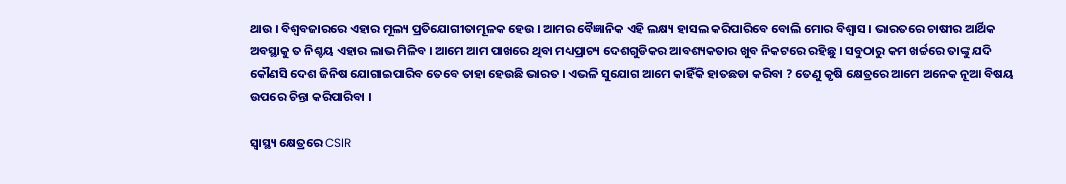ଥାଉ । ବିଶ୍ୱବଜାରରେ ଏହାର ମୂଲ୍ୟ ପ୍ରତିଯୋଗୀତାମୂଳକ ହେଉ । ଆମର ବୈଜ୍ଞାନିକ ଏହି ଲକ୍ଷ୍ୟ ହାସଲ କରିପାରିବେ ବୋଲି ମୋର ବିଶ୍ୱାସ । ଭାରତରେ ଚାଷୀର ଆର୍ଥିକ ଅବସ୍ଥାକୁ ତ ନିଶ୍ଚୟ ଏହାର ଲାଭ ମିଳିବ । ଆମେ ଆମ ପାଖରେ ଥିବା ମଧ୍ୟପ୍ରାଚ୍ୟ ଦେଶଗୁଡିକର ଆବଶ୍ୟକତାର ଖୁବ ନିକଟରେ ରହିଛୁ । ସବୁଠାରୁ କମ ଖର୍ଚ୍ଚରେ ତାଙ୍କୁ ଯଦି କୌଣସି ଦେଶ ଜିନିଷ ଯୋଗାଇପାରିବ ତେବେ ତାହା ହେଉଛି ଭାରତ । ଏଭଳି ସୁଯୋଗ ଆମେ କାହିଁକି ହାତଛଡା କରିବା ? ତେଣୁ କୃଷି କ୍ଷେତ୍ରରେ ଆମେ ଅନେକ ନୂଆ ବିଷୟ ଉପରେ ଚିନ୍ତା କରିପାରିବା ।

ସ୍ୱାସ୍ଥ୍ୟ କ୍ଷେତ୍ରରେ CSIR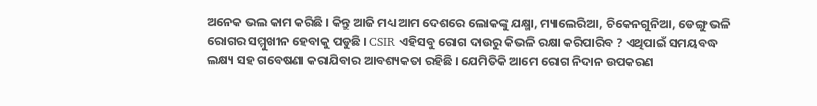ଅନେକ ଭଲ କାମ କରିଛି । କିନ୍ତୁ ଆଜି ମଧ୍ୟ ଆମ ଦେଶରେ ଲୋକଙ୍କୁ ଯକ୍ଷ୍ମା, ମ୍ୟାଲେରିଆ, ଚିକେନଗୁନିଆ, ଡେଙ୍ଗୁ ଭଳି ରୋଗର ସମ୍ମୁଖୀନ ହେବାକୁ ପଡୁଛି । CSIR ଏହିସବୁ ରୋଗ ଦାଉରୁ କିଭଳି ରକ୍ଷା କରିପାରିବ ? ଏଥିପାଇଁ ସମୟବଦ୍ଧ ଲକ୍ଷ୍ୟ ସହ ଗବେଷଣା କରାଯିବାର ଆବଶ୍ୟକତା ରହିଛି । ଯେମିତିକି ଆମେ ରୋଗ ନିଦାନ ଉପକରଣ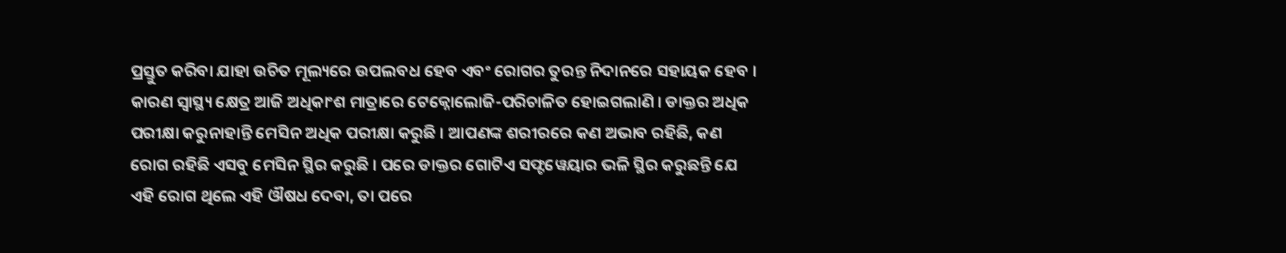ପ୍ରସ୍ତୁତ କରିବା ଯାହା ଉଚିତ ମୂଲ୍ୟରେ ଉପଲବଧ ହେବ ଏବଂ ରୋଗର ତୁରନ୍ତ ନିଦାନରେ ସହାୟକ ହେବ । କାରଣ ସ୍ୱାସ୍ଥ୍ୟ କ୍ଷେତ୍ର ଆଜି ଅଧିକାଂଶ ମାତ୍ରାରେ ଟେକ୍ନୋଲୋଜି-ପରିଚାଳିତ ହୋଇଗଲାଣି । ଡାକ୍ତର ଅଧିକ ପରୀକ୍ଷା କରୁନାହାନ୍ତି ମେସିନ ଅଧିକ ପରୀକ୍ଷା କରୁଛି । ଆପଣଙ୍କ ଶରୀରରେ କଣ ଅଭାବ ରହିଛି, କଣ ରୋଗ ରହିଛି ଏସବୁ ମେସିନ ସ୍ଥିର କରୁଛି । ପରେ ଡାକ୍ତର ଗୋଟିଏ ସଫ୍ଟୱେୟାର ଭଳି ସ୍ଥିର କରୁଛନ୍ତି ଯେ ଏହି ରୋଗ ଥିଲେ ଏହି ଔଷଧ ଦେବା, ତା ପରେ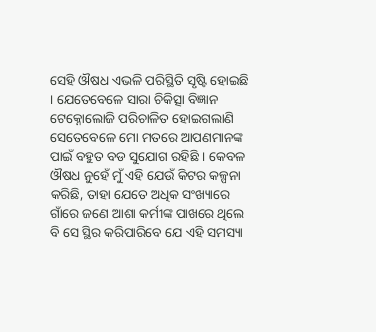ସେହି ଔଷଧ ଏଭଳି ପରିସ୍ଥିତି ସୃଷ୍ଟି ହୋଇଛି । ଯେତେବେଳେ ସାରା ଚିକିତ୍ସା ବିଜ୍ଞାନ ଟେକ୍ନୋଲୋଜି ପରିଚାଳିତ ହୋଇଗଲାଣି ସେତେବେଳେ ମୋ ମତରେ ଆପଣମାନଙ୍କ ପାଇଁ ବହୁତ ବଡ ସୁଯୋଗ ରହିଛି । କେବଳ ଔଷଧ ନୁହେଁ ମୁଁ ଏହି ଯେଉଁ କିଟର କଳ୍ପନା କରିଛି, ତାହା ଯେତେ ଅଧିକ ସଂଖ୍ୟାରେ ଗାଁରେ ଜଣେ ଆଶା କର୍ମୀଙ୍କ ପାଖରେ ଥିଲେ ବି ସେ ସ୍ଥିର କରିପାରିବେ ଯେ ଏହି ସମସ୍ୟା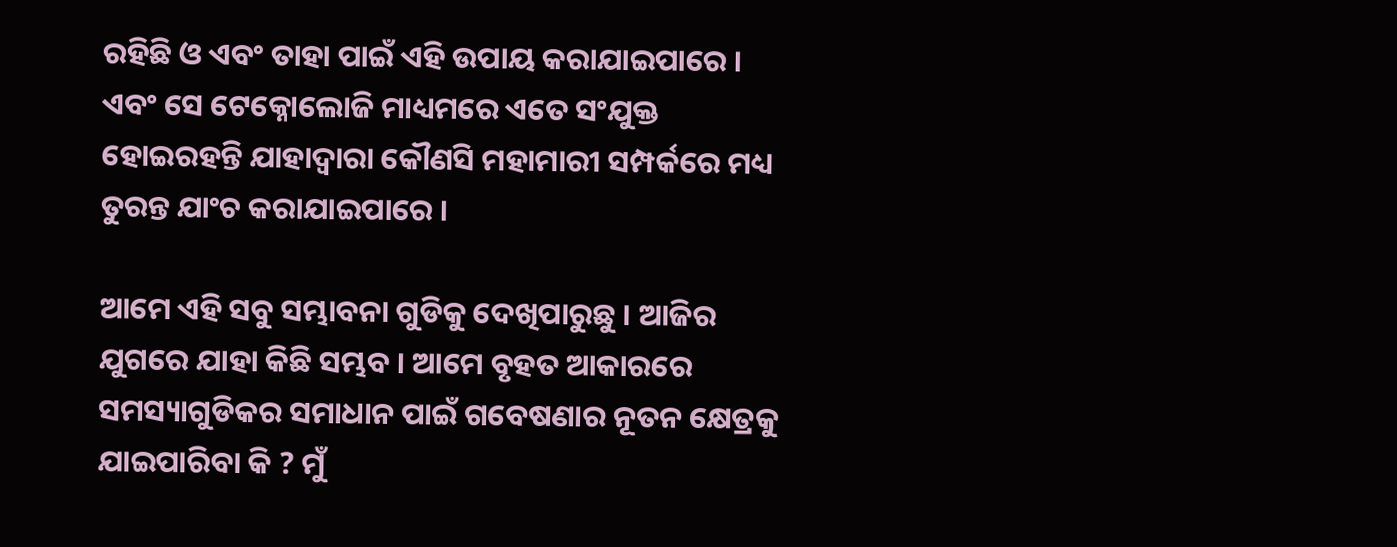ରହିଛି ଓ ଏବଂ ତାହା ପାଇଁ ଏହି ଉପାୟ କରାଯାଇପାରେ । ଏବଂ ସେ ଟେକ୍ନୋଲୋଜି ମାଧ୍ୟମରେ ଏତେ ସଂଯୁକ୍ତ ହୋଇରହନ୍ତି ଯାହାଦ୍ୱାରା କୌଣସି ମହାମାରୀ ସମ୍ପର୍କରେ ମଧ୍ୟ ତୁରନ୍ତ ଯାଂଚ କରାଯାଇପାରେ ।

ଆମେ ଏହି ସବୁ ସମ୍ଭାବନା ଗୁଡିକୁ ଦେଖିପାରୁଛୁ । ଆଜିର ଯୁଗରେ ଯାହା କିଛି ସମ୍ଭବ । ଆମେ ବୃହତ ଆକାରରେ ସମସ୍ୟାଗୁଡିକର ସମାଧାନ ପାଇଁ ଗବେଷଣାର ନୂତନ କ୍ଷେତ୍ରକୁ ଯାଇପାରିବା କି ? ମୁଁ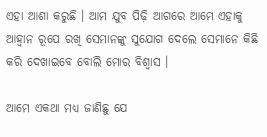ଏହା ଆଶା କରୁଛି । ଆମ ଯୁବ ପିଢ଼ି ଆଗରେ ଆମେ ଏହାକୁ ଆହ୍ୱାନ ରୂପେ ରଖି ସେମାନଙ୍କୁ ସୁଯୋଗ ଦେଲେ ସେମାନେ କିଛି କରି ଦେଖାଇବେ ବୋଲି ମୋର ବିଶ୍ୱାସ ।

ଆମେ ଏକଥା ମଧ୍ୟ ଜାଣିଛୁ ଯେ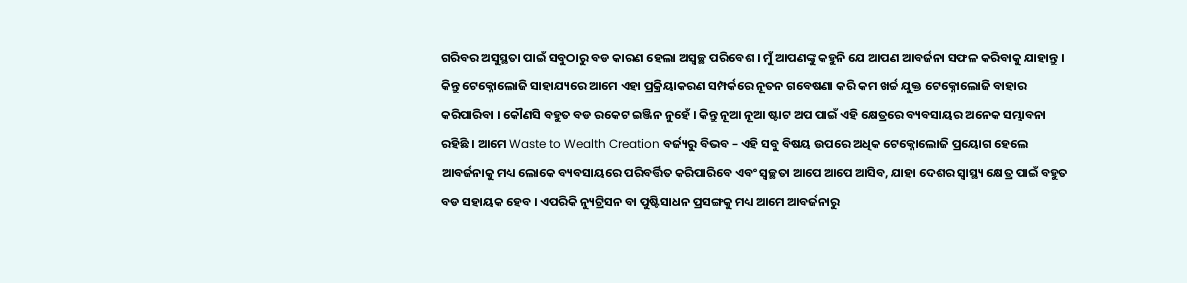ଗରିବର ଅସୁସ୍ଥତା ପାଇଁ ସବୁଠାରୁ ବଡ କାରଣ ହେଲା ଅସ୍ୱଚ୍ଛ ପରିବେଶ । ମୁଁ ଆପଣଙ୍କୁ କହୁନି ଯେ ଆପଣ ଆବର୍ଜନା ସଫଳ କରିବାକୁ ଯାହାନ୍ତୁ । କିନ୍ତୁ ଟେକ୍ନୋଲୋଜି ସାହାଯ୍ୟରେ ଆମେ ଏହା ପ୍ରକ୍ରିୟାକରଣ ସମ୍ପର୍କରେ ନୂତନ ଗବେଷଣା କରି କମ ଖର୍ଚ୍ଚ ଯୁକ୍ତ ଟେକ୍ନୋଲୋଜି ବାହାର କରିପାରିବା । କୌଣସି ବହୁତ ବଡ ରକେଟ ଇଞ୍ଜିନ ନୁହେଁ । କିନ୍ତୁ ନୂଆ ନୂଆ ଷ୍ଟାଟ ଅପ ପାଇଁ ଏହି କ୍ଷେତ୍ରରେ ବ୍ୟବସାୟର ଅନେକ ସମ୍ଭାବନା ରହିଛି । ଆମେ Waste to Wealth Creation ବର୍ଜ୍ୟରୁ ବିଭବ – ଏହି ସବୁ ବିଷୟ ଉପରେ ଅଧିକ ଟେକ୍ନୋଲୋଜି ପ୍ରୟୋଗ ହେଲେ ଆବର୍ଜନାକୁ ମଧ୍ୟ ଲୋକେ ବ୍ୟବସାୟରେ ପରିବର୍ତ୍ତିତ କରିପାରିବେ ଏବଂ ସ୍ୱଚ୍ଛତା ଆପେ ଆପେ ଆସିବ, ଯାହା ଦେଶର ସ୍ୱାସ୍ଥ୍ୟ କ୍ଷେତ୍ର ପାଇଁ ବହୁତ ବଡ ସହାୟକ ହେବ । ଏପରିକି ନ୍ୟୁଟ୍ରିସନ ବା ପୁଷ୍ଟିସାଧନ ପ୍ରସଙ୍ଗକୁ ମଧ୍ୟ ଆମେ ଆବର୍ଜନାରୁ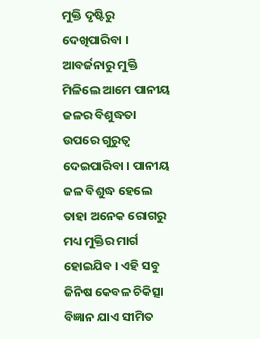ମୁକ୍ତି ଦୃଷ୍ଟିରୁ ଦେଖିପାରିବା । ଆବର୍ଜନାରୁ ମୁକ୍ତି ମିଳିଲେ ଆମେ ପାନୀୟ ଜଳର ବିଶୁଦ୍ଧତା ଉପରେ ଗୁରୁତ୍ୱ ଦେଇପାରିବା । ପାନୀୟ ଜଳ ବିଶୁଦ୍ଧ ହେଲେ ତାହା ଅନେକ ରୋଗରୁ ମଧ୍ୟ ମୁକ୍ତିର ମାର୍ଗ ହୋଇଯିବ । ଏହି ସବୁ ଜିନିଷ କେବଳ ଚିକିତ୍ସା ବିଜ୍ଞାନ ଯାଏ ସୀମିତ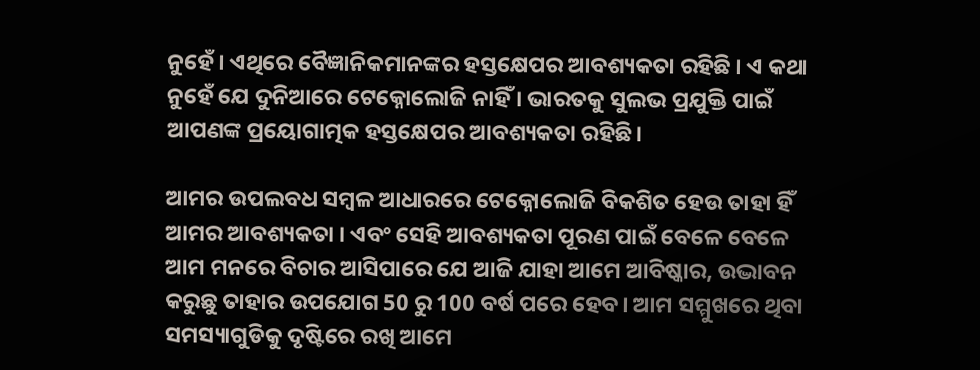ନୁହେଁ । ଏଥିରେ ବୈଜ୍ଞାନିକମାନଙ୍କର ହସ୍ତକ୍ଷେପର ଆବଶ୍ୟକତା ରହିଛି । ଏ କଥା ନୁହେଁ ଯେ ଦୁନିଆରେ ଟେକ୍ନୋଲୋଜି ନାହିଁ । ଭାରତକୁ ସୁଲଭ ପ୍ରଯୁକ୍ତି ପାଇଁ ଆପଣଙ୍କ ପ୍ରୟୋଗାତ୍ମକ ହସ୍ତକ୍ଷେପର ଆବଶ୍ୟକତା ରହିଛି।

ଆମର ଉପଲବଧ ସମ୍ବଳ ଆଧାରରେ ଟେକ୍ନୋଲୋଜି ବିକଶିତ ହେଉ ତାହା ହିଁ ଆମର ଆବଶ୍ୟକତା । ଏବଂ ସେହି ଆବଶ୍ୟକତା ପୂରଣ ପାଇଁ ବେଳେ ବେଳେ ଆମ ମନରେ ବିଚାର ଆସିପାରେ ଯେ ଆଜି ଯାହା ଆମେ ଆବିଷ୍କାର, ଉଦ୍ଭାବନ କରୁଛୁ ତାହାର ଉପଯୋଗ 50 ରୁ 100 ବର୍ଷ ପରେ ହେବ। ଆମ ସମ୍ମୁଖରେ ଥିବା ସମସ୍ୟାଗୁଡିକୁ ଦୃଷ୍ଟିରେ ରଖି ଆମେ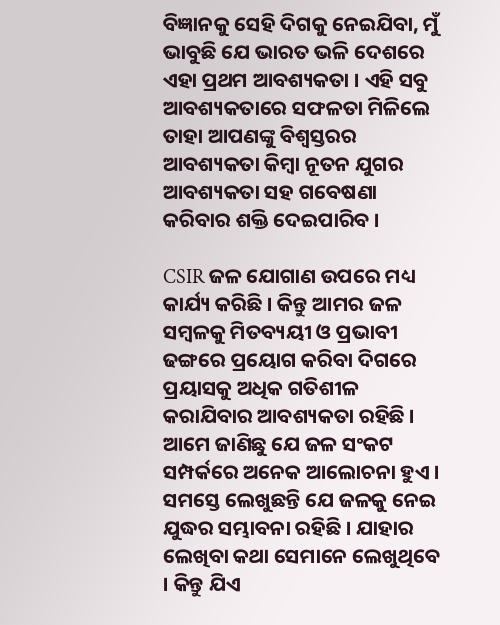ବିଜ୍ଞାନକୁ ସେହି ଦିଗକୁ ନେଇଯିବା, ମୁଁ ଭାବୁଛି ଯେ ଭାରତ ଭଳି ଦେଶରେ ଏହା ପ୍ରଥମ ଆବଶ୍ୟକତା । ଏହି ସବୁ ଆବଶ୍ୟକତାରେ ସଫଳତା ମିଳିଲେ ତାହା ଆପଣଙ୍କୁ ବିଶ୍ୱସ୍ତରର ଆବଶ୍ୟକତା କିମ୍ବା ନୂତନ ଯୁଗର ଆବଶ୍ୟକତା ସହ ଗବେଷଣା କରିବାର ଶକ୍ତି ଦେଇପାରିବ ।

CSIR ଜଳ ଯୋଗାଣ ଉପରେ ମଧ୍ୟ କାର୍ଯ୍ୟ କରିଛି । କିନ୍ତୁ ଆମର ଜଳ ସମ୍ବଳକୁ ମିତବ୍ୟୟୀ ଓ ପ୍ରଭାବୀ ଢଙ୍ଗରେ ପ୍ରୟୋଗ କରିବା ଦିଗରେ ପ୍ରୟାସକୁ ଅଧିକ ଗତିଶୀଳ କରାଯିବାର ଆବଶ୍ୟକତା ରହିଛି । ଆମେ ଜାଣିଛୁ ଯେ ଜଳ ସଂକଟ ସମ୍ପର୍କରେ ଅନେକ ଆଲୋଚନା ହୁଏ । ସମସ୍ତେ ଲେଖୁଛନ୍ତି ଯେ ଜଳକୁ ନେଇ ଯୁଦ୍ଧର ସମ୍ଭାବନା ରହିଛି । ଯାହାର ଲେଖିବା କଥା ସେମାନେ ଲେଖୁଥିବେ । କିନ୍ତୁ ଯିଏ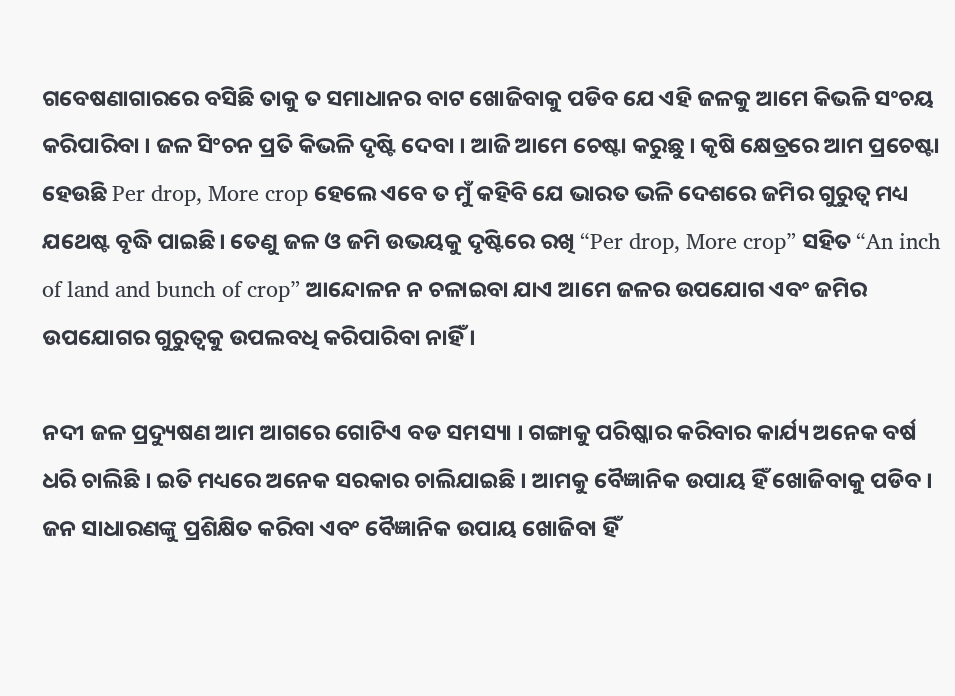ଗବେଷଣାଗାରରେ ବସିଛି ତାକୁ ତ ସମାଧାନର ବାଟ ଖୋଜିବାକୁ ପଡିବ ଯେ ଏହି ଜଳକୁ ଆମେ କିଭଳି ସଂଚୟ କରିପାରିବା । ଜଳ ସିଂଚନ ପ୍ରତି କିଭଳି ଦୃଷ୍ଟି ଦେବା । ଆଜି ଆମେ ଚେଷ୍ଟା କରୁଛୁ । କୃଷି କ୍ଷେତ୍ରରେ ଆମ ପ୍ରଚେଷ୍ଟା ହେଉଛି Per drop, More crop ହେଲେ ଏବେ ତ ମୁଁ କହିବି ଯେ ଭାରତ ଭଳି ଦେଶରେ ଜମିର ଗୁରୁତ୍ୱ ମଧ୍ୟ ଯଥେଷ୍ଟ ବୃଦ୍ଧି ପାଇଛି। ତେଣୁ ଜଳ ଓ ଜମି ଉଭୟକୁ ଦୃଷ୍ଟିରେ ରଖି “Per drop, More crop” ସହିତ “An inch of land and bunch of crop” ଆନ୍ଦୋଳନ ନ ଚଳାଇବା ଯାଏ ଆମେ ଜଳର ଉପଯୋଗ ଏବଂ ଜମିର ଉପଯୋଗର ଗୁରୁତ୍ୱକୁ ଉପଲବଧି କରିପାରିବା ନାହିଁ ।

ନଦୀ ଜଳ ପ୍ରଦ୍ୟୁଷଣ ଆମ ଆଗରେ ଗୋଟିଏ ବଡ ସମସ୍ୟା । ଗଙ୍ଗାକୁ ପରିଷ୍କାର କରିବାର କାର୍ଯ୍ୟ ଅନେକ ବର୍ଷ ଧରି ଚାଲିଛି । ଇତି ମଧ୍ୟରେ ଅନେକ ସରକାର ଚାଲିଯାଇଛି । ଆମକୁ ବୈଜ୍ଞାନିକ ଉପାୟ ହିଁ ଖୋଜିବାକୁ ପଡିବ । ଜନ ସାଧାରଣଙ୍କୁ ପ୍ରଶିକ୍ଷିତ କରିବା ଏବଂ ବୈଜ୍ଞାନିକ ଉପାୟ ଖୋଜିବା ହିଁ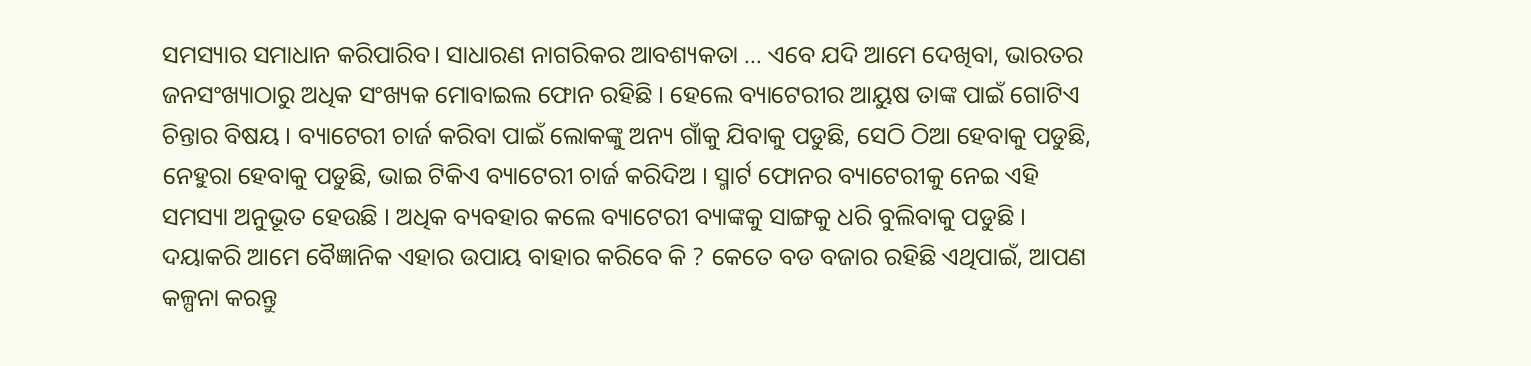ସମସ୍ୟାର ସମାଧାନ କରିପାରିବ। ସାଧାରଣ ନାଗରିକର ଆବଶ୍ୟକତା … ଏବେ ଯଦି ଆମେ ଦେଖିବା, ଭାରତର ଜନସଂଖ୍ୟାଠାରୁ ଅଧିକ ସଂଖ୍ୟକ ମୋବାଇଲ ଫୋନ ରହିଛି । ହେଲେ ବ୍ୟାଟେରୀର ଆୟୁଷ ତାଙ୍କ ପାଇଁ ଗୋଟିଏ ଚିନ୍ତାର ବିଷୟ । ବ୍ୟାଟେରୀ ଚାର୍ଜ କରିବା ପାଇଁ ଲୋକଙ୍କୁ ଅନ୍ୟ ଗାଁକୁ ଯିବାକୁ ପଡୁଛି, ସେଠି ଠିଆ ହେବାକୁ ପଡୁଛି, ନେହୁରା ହେବାକୁ ପଡୁଛି, ଭାଇ ଟିକିଏ ବ୍ୟାଟେରୀ ଚାର୍ଜ କରିଦିଅ । ସ୍ମାର୍ଟ ଫୋନର ବ୍ୟାଟେରୀକୁ ନେଇ ଏହି ସମସ୍ୟା ଅନୁଭୂତ ହେଉଛି । ଅଧିକ ବ୍ୟବହାର କଲେ ବ୍ୟାଟେରୀ ବ୍ୟାଙ୍କକୁ ସାଙ୍ଗକୁ ଧରି ବୁଲିବାକୁ ପଡୁଛି । ଦୟାକରି ଆମେ ବୈଜ୍ଞାନିକ ଏହାର ଉପାୟ ବାହାର କରିବେ କି ? କେତେ ବଡ ବଜାର ରହିଛି ଏଥିପାଇଁ, ଆପଣ କଳ୍ପନା କରନ୍ତୁ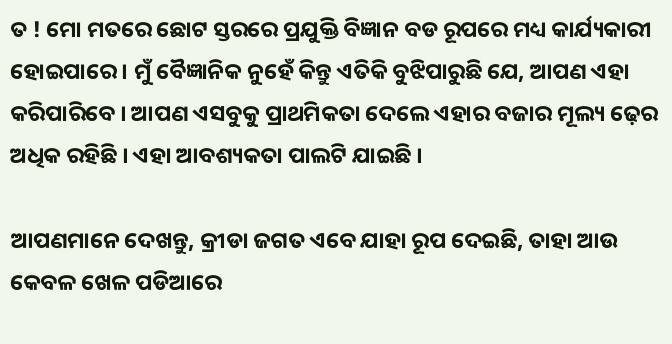ତ ! ମୋ ମତରେ ଛୋଟ ସ୍ତରରେ ପ୍ରଯୁକ୍ତି ବିଜ୍ଞାନ ବଡ ରୂପରେ ମଧ୍ୟ କାର୍ଯ୍ୟକାରୀ ହୋଇପାରେ । ମୁଁ ବୈଜ୍ଞାନିକ ନୁହେଁ କିନ୍ତୁ ଏତିକି ବୁଝିପାରୁଛି ଯେ, ଆପଣ ଏହା କରିପାରିବେ । ଆପଣ ଏସବୁକୁ ପ୍ରାଥମିକତା ଦେଲେ ଏହାର ବଜାର ମୂଲ୍ୟ ଢ଼େର ଅଧିକ ରହିଛି । ଏହା ଆବଶ୍ୟକତା ପାଲଟି ଯାଇଛି ।

ଆପଣମାନେ ଦେଖନ୍ତୁ, କ୍ରୀଡା ଜଗତ ଏବେ ଯାହା ରୂପ ଦେଇଛି, ତାହା ଆଉ କେବଳ ଖେଳ ପଡିଆରେ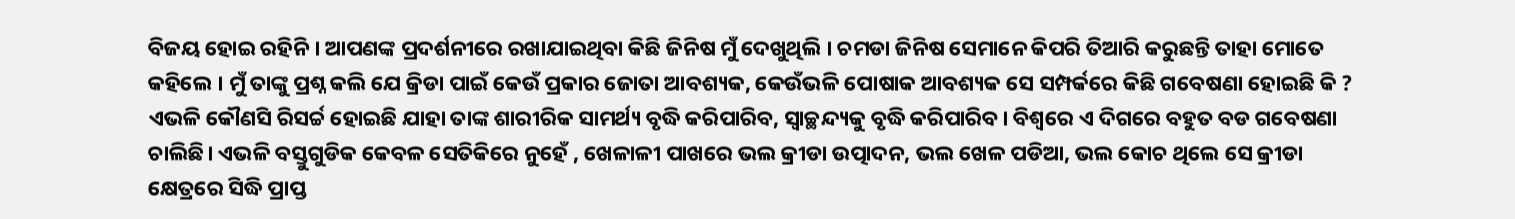ବିଜୟ ହୋଇ ରହିନି । ଆପଣଙ୍କ ପ୍ରଦର୍ଶନୀରେ ରଖାଯାଇଥିବା କିଛି ଜିନିଷ ମୁଁ ଦେଖୁଥିଲି । ଚମଡା ଜିନିଷ ସେମାନେ କିପରି ତିଆରି କରୁଛନ୍ତି ତାହା ମୋତେ କହିଲେ । ମୁଁ ତାଙ୍କୁ ପ୍ରଶ୍ନ କଲି ଯେ କ୍ରିଡା ପାଇଁ କେଉଁ ପ୍ରକାର ଜୋତା ଆବଶ୍ୟକ, କେଉଁଭଳି ପୋଷାକ ଆବଶ୍ୟକ ସେ ସମ୍ପର୍କରେ କିଛି ଗବେଷଣା ହୋଇଛି କି ? ଏଭଳି କୌଣସି ରିସର୍ଚ୍ଚ ହୋଇଛି ଯାହା ତାଙ୍କ ଶାରୀରିକ ସାମର୍ଥ୍ୟ ବୃଦ୍ଧି କରିପାରିବ, ସ୍ଵାଚ୍ଛନ୍ଦ୍ୟକୁ ବୃଦ୍ଧି କରିପାରିବ। ବିଶ୍ୱରେ ଏ ଦିଗରେ ବହୁତ ବଡ ଗବେଷଣା ଚାଲିଛି। ଏଭଳି ବସ୍ତୁଗୁଡିକ କେବଳ ସେତିକିରେ ନୁହେଁ , ଖେଳାଳୀ ପାଖରେ ଭଲ କ୍ରୀଡା ଉତ୍ପାଦନ, ଭଲ ଖେଳ ପଡିଆ, ଭଲ କୋଚ ଥିଲେ ସେ କ୍ରୀଡା କ୍ଷେତ୍ରରେ ସିଦ୍ଧି ପ୍ରାପ୍ତ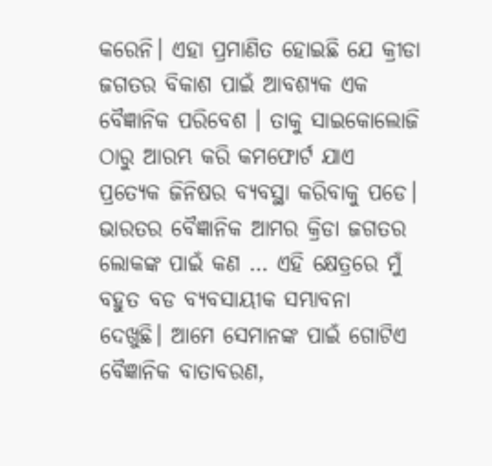କରେନି। ଏହା ପ୍ରମାଣିତ ହୋଇଛି ଯେ କ୍ରୀଡା ଜଗତର ବିକାଶ ପାଇଁ ଆବଶ୍ୟକ ଏକ ବୈଜ୍ଞାନିକ ପରିବେଶ । ତାକୁ ସାଇକୋଲୋଜି ଠାରୁ ଆରମ୍ଭ କରି କମଫୋର୍ଟ ଯାଏ ପ୍ରତ୍ୟେକ ଜିନିଷର ବ୍ୟବସ୍ଥା କରିବାକୁ ପଡେ। ଭାରତର ବୈଜ୍ଞାନିକ ଆମର କ୍ରିଡା ଜଗତର ଲୋକଙ୍କ ପାଇଁ କଣ … ଏହି କ୍ଷେତ୍ରରେ ମୁଁ ବହୁତ ବଡ ବ୍ୟବସାୟୀକ ସମ୍ଭାବନା ଦେଖୁଛି। ଆମେ ସେମାନଙ୍କ ପାଇଁ ଗୋଟିଏ ବୈଜ୍ଞାନିକ ବାତାବରଣ,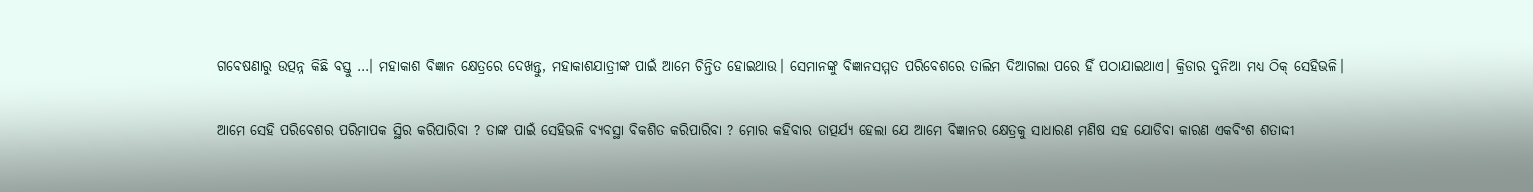ଗବେଷଣାରୁ ଉତ୍ପନ୍ନ କିଛି ବସ୍ତୁ …। ମହାକାଶ ବିଜ୍ଞାନ କ୍ଷେତ୍ରରେ ଦେଖନ୍ତୁ, ମହାକାଶଯାତ୍ରୀଙ୍କ ପାଇଁ ଆମେ ଚିନ୍ତିତ ହୋଇଥାଉ। ସେମାନଙ୍କୁ ବିଜ୍ଞାନସମ୍ମତ ପରିବେଶରେ ତାଲିମ ଦିଆଗଲା ପରେ ହିଁ ପଠାଯାଇଥାଏ। କ୍ରିଡାର ଦୁନିଆ ମଧ୍ୟ ଠିକ୍ ସେହିଭଳି।

ଆମେ ସେହି ପରିବେଶର ପରିମାପକ ସ୍ଥିର କରିପାରିବା ? ତାଙ୍କ ପାଇଁ ସେହିଭଳି ବ୍ୟବସ୍ଥା ବିକଶିତ କରିପାରିବା ? ମୋର କହିବାର ତାତ୍ପର୍ଯ୍ୟ ହେଲା ଯେ ଆମେ ବିଜ୍ଞାନର କ୍ଷେତ୍ରକୁ ସାଧାରଣ ମଣିଷ ସହ ଯୋଡିବା କାରଣ ଏକବିଂଶ ଶତାଦ୍ଦୀ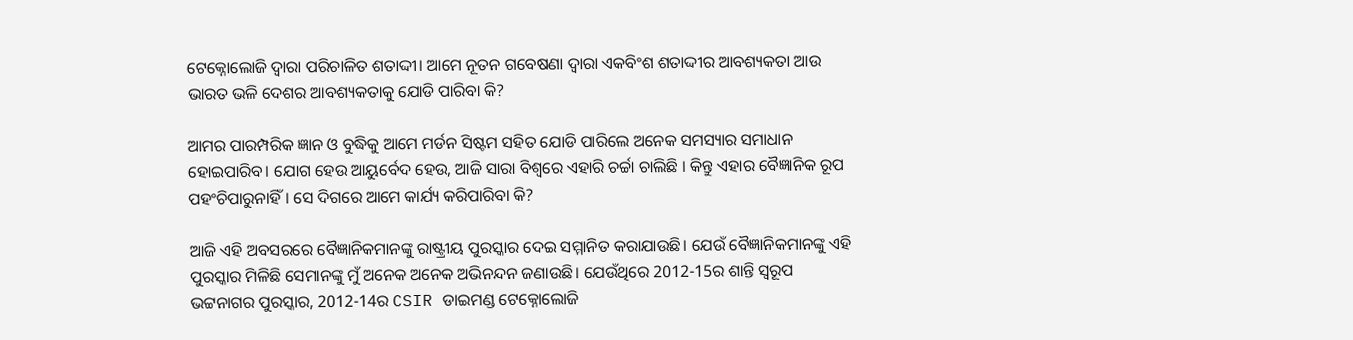ଟେକ୍ନୋଲୋଜି ଦ୍ୱାରା ପରିଚାଳିତ ଶତାଦ୍ଦୀ। ଆମେ ନୂତନ ଗବେଷଣା ଦ୍ୱାରା ଏକବିଂଶ ଶତାଦ୍ଦୀର ଆବଶ୍ୟକତା ଆଉ ଭାରତ ଭଳି ଦେଶର ଆବଶ୍ୟକତାକୁ ଯୋଡି ପାରିବା କି?

ଆମର ପାରମ୍ପରିକ ଜ୍ଞାନ ଓ ବୁଦ୍ଧିକୁ ଆମେ ମର୍ଡନ ସିଷ୍ଟମ ସହିତ ଯୋଡି ପାରିଲେ ଅନେକ ସମସ୍ୟାର ସମାଧାନ ହୋଇପାରିବ। ଯୋଗ ହେଉ ଆୟୁର୍ବେଦ ହେଉ, ଆଜି ସାରା ବିଶ୍ୱରେ ଏହାରି ଚର୍ଚ୍ଚା ଚାଲିଛି । କିନ୍ତୁ ଏହାର ବୈଜ୍ଞାନିକ ରୂପ ପହଂଚିପାରୁନାହିଁ। ସେ ଦିଗରେ ଆମେ କାର୍ଯ୍ୟ କରିପାରିବା କି?

ଆଜି ଏହି ଅବସରରେ ବୈଜ୍ଞାନିକମାନଙ୍କୁ ରାଷ୍ଟ୍ରୀୟ ପୁରସ୍କାର ଦେଇ ସମ୍ମାନିତ କରାଯାଉଛି। ଯେଉଁ ବୈଜ୍ଞାନିକମାନଙ୍କୁ ଏହି ପୁରସ୍କାର ମିଳିଛି ସେମାନଙ୍କୁ ମୁଁ ଅନେକ ଅନେକ ଅଭିନନ୍ଦନ ଜଣାଉଛି। ଯେଉଁଥିରେ 2012-15ର ଶାନ୍ତି ସ୍ୱରୂପ ଭଟ୍ଟନାଗର ପୁରସ୍କାର, 2012-14ର CSIR ଡାଇମଣ୍ଡ ଟେକ୍ନୋଲୋଜି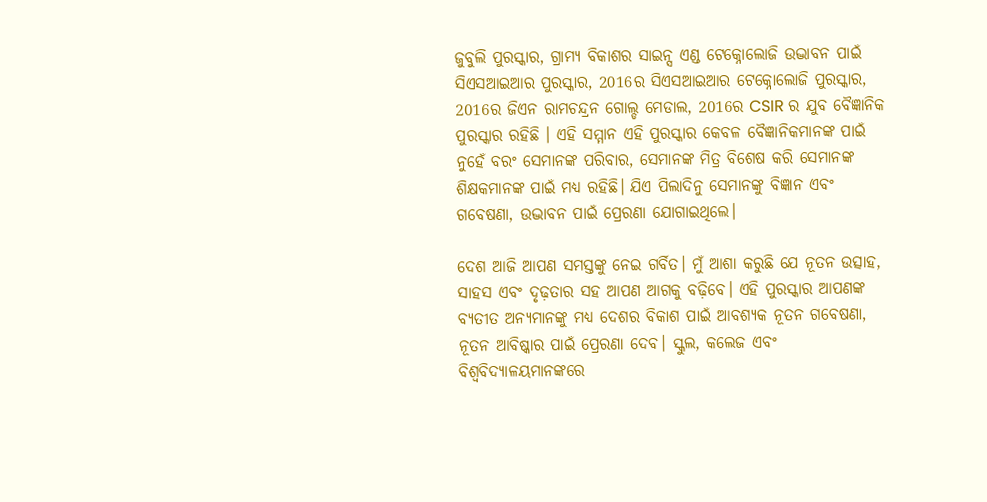ଜୁବୁଲି ପୁରସ୍କାର, ଗ୍ରାମ୍ୟ ବିକାଶର ସାଇନ୍ସ ଏଣ୍ଡ ଟେକ୍ନୋଲୋଜି ଉଦ୍ଭାବନ ପାଇଁ ସିଏସଆଇଆର ପୁରସ୍କାର, 2016ର ସିଏସଆଇଆର ଟେକ୍ନୋଲୋଜି ପୁରସ୍କାର, 2016ର ଜିଏନ ରାମଚନ୍ଦ୍ରନ ଗୋଲ୍ଡ ମେଡାଲ, 2016ର CSIR ର ଯୁବ ବୈଜ୍ଞାନିକ ପୁରସ୍କାର ରହିଛି । ଏହି ସମ୍ମାନ ଏହି ପୁରସ୍କାର କେବଳ ବୈଜ୍ଞାନିକମାନଙ୍କ ପାଇଁ ନୁହେଁ ବରଂ ସେମାନଙ୍କ ପରିବାର, ସେମାନଙ୍କ ମିତ୍ର ବିଶେଷ କରି ସେମାନଙ୍କ ଶିକ୍ଷକମାନଙ୍କ ପାଇଁ ମଧ୍ୟ ରହିଛି। ଯିଏ ପିଲାଦିନୁ ସେମାନଙ୍କୁ ବିଜ୍ଞାନ ଏବଂ ଗବେଷଣା, ଉଦ୍ଭାବନ ପାଇଁ ପ୍ରେରଣା ଯୋଗାଇଥିଲେ।

ଦେଶ ଆଜି ଆପଣ ସମସ୍ତଙ୍କୁ ନେଇ ଗର୍ବିତ। ମୁଁ ଆଶା କରୁଛି ଯେ ନୂତନ ଉତ୍ସାହ, ସାହସ ଏବଂ ଦୃଢ଼ତାର ସହ ଆପଣ ଆଗକୁ ବଢ଼ିବେ। ଏହି ପୁରସ୍କାର ଆପଣଙ୍କ ବ୍ୟତୀତ ଅନ୍ୟମାନଙ୍କୁ ମଧ୍ୟ ଦେଶର ବିକାଶ ପାଇଁ ଆବଶ୍ୟକ ନୂତନ ଗବେଷଣା, ନୂତନ ଆବିଷ୍କାର ପାଇଁ ପ୍ରେରଣା ଦେବ। ସ୍କୁଲ, କଲେଜ ଏବଂ ବିଶ୍ୱବିଦ୍ୟାଳୟମାନଙ୍କରେ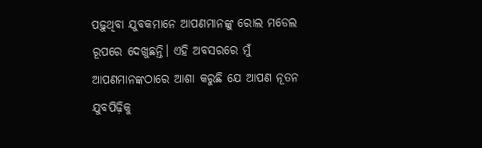ପଢ଼ୁଥିବା ଯୁବକମାନେ ଆପଣମାନଙ୍କୁ ରୋଲ ମଡେଲ ରୂପରେ ଦେଖୁଛନ୍ତି। ଏହି ଅବସରରେ ମୁଁ ଆପଣମାନଙ୍କଠାରେ ଆଶା କରୁଛି ଯେ ଆପଣ ନୂତନ ଯୁବପିଢ଼ିକୁ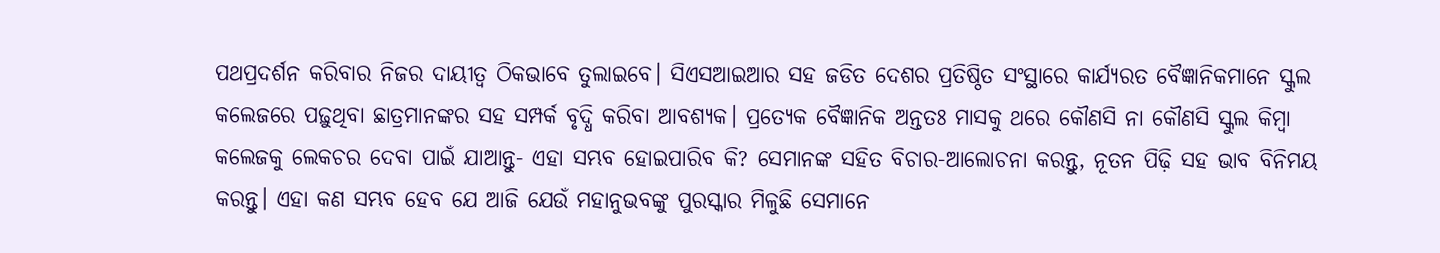ପଥପ୍ରଦର୍ଶନ କରିବାର ନିଜର ଦାୟୀତ୍ୱ ଠିକଭାବେ ତୁଲାଇବେ। ସିଏସଆଇଆର ସହ ଜଡିତ ଦେଶର ପ୍ରତିଷ୍ଠିତ ସଂସ୍ଥାରେ କାର୍ଯ୍ୟରତ ବୈଜ୍ଞାନିକମାନେ ସ୍କୁଲ କଲେଜରେ ପଢ଼ୁଥିବା ଛାତ୍ରମାନଙ୍କର ସହ ସମ୍ପର୍କ ବୃଦ୍ଧି କରିବା ଆବଶ୍ୟକ। ପ୍ରତ୍ୟେକ ବୈଜ୍ଞାନିକ ଅନ୍ତତଃ ମାସକୁ ଥରେ କୌଣସି ନା କୌଣସି ସ୍କୁଲ କିମ୍ବା କଲେଜକୁ ଲେକଚର ଦେବା ପାଇଁ ଯାଆନ୍ତୁ- ଏହା ସମ୍ଭବ ହୋଇପାରିବ କି? ସେମାନଙ୍କ ସହିତ ବିଚାର-ଆଲୋଚନା କରନ୍ତୁ, ନୂତନ ପିଢ଼ି ସହ ଭାବ ବିନିମୟ କରନ୍ତୁ। ଏହା କଣ ସମ୍ଭବ ହେବ ଯେ ଆଜି ଯେଉଁ ମହାନୁଭବଙ୍କୁ ପୁରସ୍କାର ମିଳୁଛି ସେମାନେ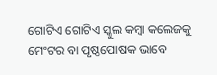ଗୋଟିଏ ଗୋଟିଏ ସ୍କୁଲ କମ୍ବା କଲେଜକୁ ମେଂଟର ବା ପୃଷ୍ଠପୋଷକ ଭାବେ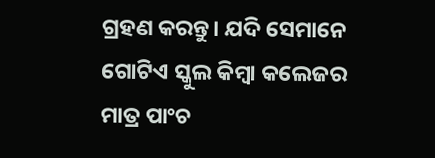ଗ୍ରହଣ କରନ୍ତୁ। ଯଦି ସେମାନେ ଗୋଟିଏ ସ୍କୁଲ କିମ୍ବା କଲେଜର ମାତ୍ର ପାଂଚ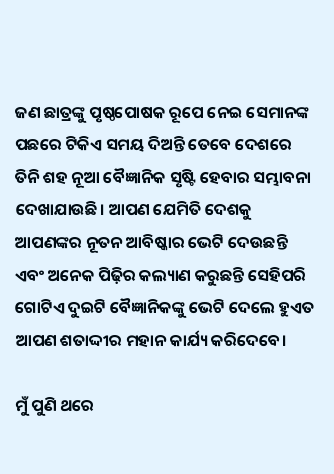ଜଣ ଛାତ୍ରଙ୍କୁ ପୃଷ୍ଠପୋଷକ ରୂପେ ନେଇ ସେମାନଙ୍କ ପଛରେ ଟିକିଏ ସମୟ ଦିଅନ୍ତି ତେବେ ଦେଶରେ ତିନି ଶହ ନୂଆ ବୈଜ୍ଞାନିକ ସୃଷ୍ଟି ହେବାର ସମ୍ଭାବନା ଦେଖାଯାଉଛି। ଆପଣ ଯେମିତି ଦେଶକୁ ଆପଣଙ୍କର ନୂତନ ଆବିଷ୍କାର ଭେଟି ଦେଉଛନ୍ତି ଏବଂ ଅନେକ ପିଢ଼ିର କଲ୍ୟାଣ କରୁଛନ୍ତି ସେହିପରି ଗୋଟିଏ ଦୁଇଟି ବୈଜ୍ଞାନିକଙ୍କୁ ଭେଟି ଦେଲେ ହୁଏତ ଆପଣ ଶତାଦ୍ଦୀର ମହାନ କାର୍ଯ୍ୟ କରିଦେବେ।

ମୁଁ ପୁଣି ଥରେ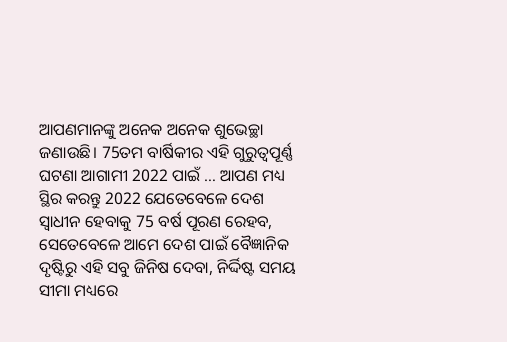ଆପଣମାନଙ୍କୁ ଅନେକ ଅନେକ ଶୁଭେଚ୍ଛା ଜଣାଉଛି। 75ତମ ବାର୍ଷିକୀର ଏହି ଗୁରୁତ୍ୱପୂର୍ଣ୍ଣ ଘଟଣା ଆଗାମୀ 2022 ପାଇଁ … ଆପଣ ମଧ୍ୟ ସ୍ଥିର କରନ୍ତୁ 2022 ଯେତେବେଳେ ଦେଶ ସ୍ୱାଧୀନ ହେବାକୁ 75 ବର୍ଷ ପୂରଣ ରେହବ, ସେତେବେଳେ ଆମେ ଦେଶ ପାଇଁ ବୈଜ୍ଞାନିକ ଦୃଷ୍ଟିରୁ ଏହି ସବୁ ଜିନିଷ ଦେବା, ନିର୍ଦ୍ଦିଷ୍ଟ ସମୟ ସୀମା ମଧ୍ୟରେ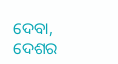ଦେବା, ଦେଶର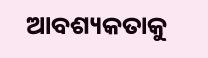ଆବଶ୍ୟକତାକୁ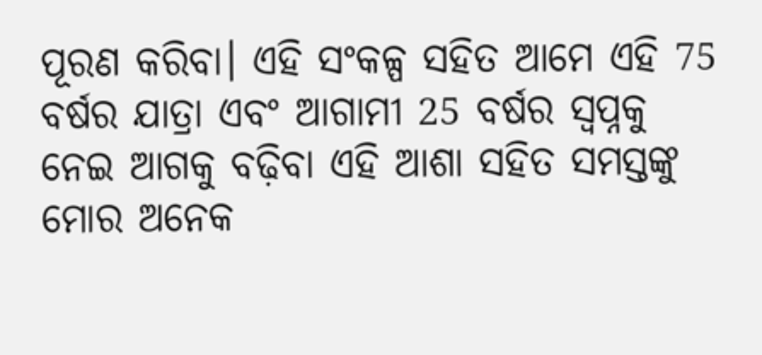ପୂରଣ କରିବା। ଏହି ସଂକଳ୍ପ ସହିତ ଆମେ ଏହି 75 ବର୍ଷର ଯାତ୍ରା ଏବଂ ଆଗାମୀ 25 ବର୍ଷର ସ୍ୱପ୍ନକୁ ନେଇ ଆଗକୁ ବଢ଼ିବା ଏହି ଆଶା ସହିତ ସମସ୍ତଙ୍କୁ ମୋର ଅନେକ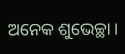ଅନେକ ଶୁଭେଚ୍ଛା।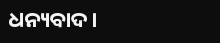ଧନ୍ୟବାଦ।